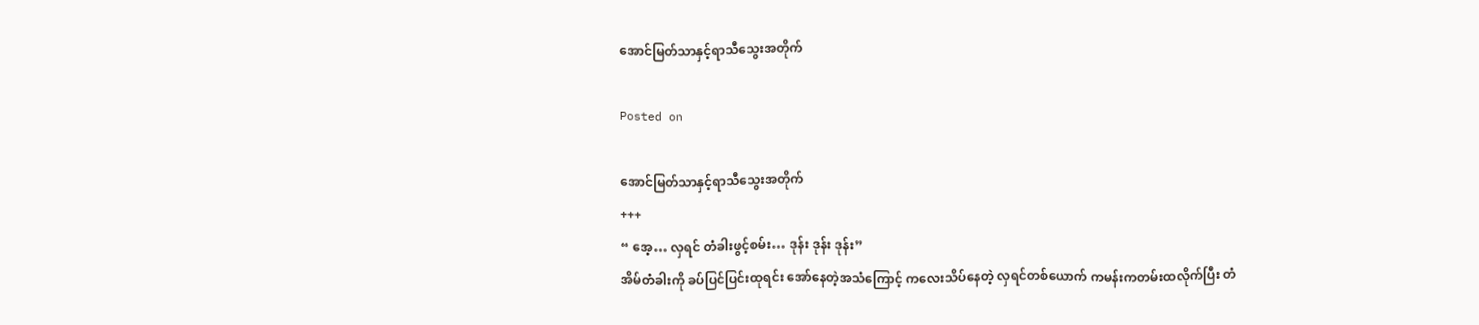အောင်မြတ်သာနှင့်ရာသီသွေးအတိုက်

Posted on

အောင်မြတ်သာနှင့်ရာသီသွေးအတိုက်
+++
“ အေ့… လှရင် တံခါးဖွင့်စမ်း… ဒုန်း ဒုန်း ဒုန်း”
အိမ်တံခါးကို ခပ်ပြင်ပြင်းထုရင်း အော်နေတဲ့အသံကြောင့် ကလေးသိပ်နေတဲ့ လှရင်တစ်ယောက် ကမန်းကတမ်းထလိုက်ပြီး တံ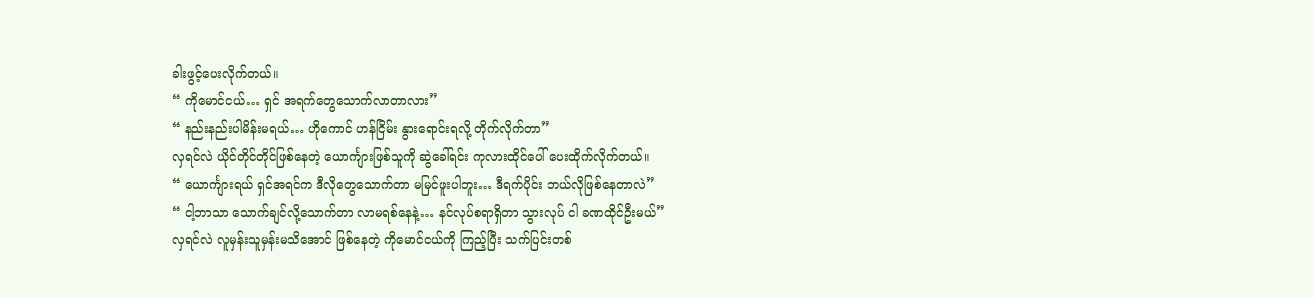ခါးဖွင့်ပေးလိုက်တယ်။
“ ကိုမောင်ငယ်… ရှင် အရက်တွေသောက်လာတာလား”
“ နည်းနည်းပါမိန်းမရယ်… ဟိုကောင် ဟန်ငြိမ်း နွားရောင်းရလို့ တိုက်လိုက်တာ”
လှရင်လဲ ယိုင်တိုင်တိုင်ဖြစ်နေတဲ့ ယောင်္ကျားဖြစ်သူကို ဆွဲခေါ်ရင်း ကုလားထိုင်ပေါ် ပေးထိုက်လိုက်တယ်။
“ ယောင်္ကျားရယ် ရှင်အရင်က ဒီလိုတွေသောက်တာ မမြင်ဖူးပါဘူး… ဒီရက်ပိုင်း ဘယ်လိုဖြစ်နေတာလဲ”
“ ငါ့ဘာသာ သောက်ချင်လို့သောက်တာ လာမရစ်နေနဲ့… နင်လုပ်စရာရှိတာ သွားလုပ် ငါ ခဏထိုင်ဦးမယ်”
လှရင်လဲ လူမှန်းသူမှန်းမသိအောင် ဖြစ်နေတဲ့ ကိုမောင်ငယ်ကို ကြည့်ပြီး သက်ပြင်းတစ်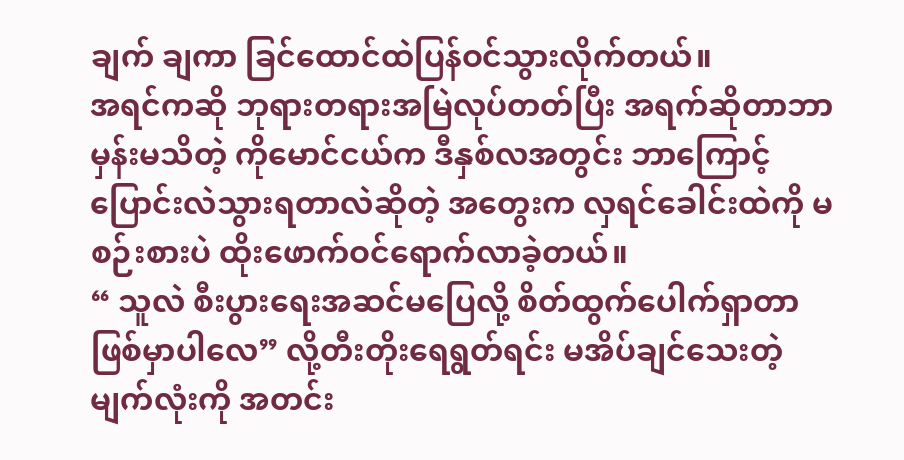ချက် ချကာ ခြင်ထောင်ထဲပြန်ဝင်သွားလိုက်တယ်။
အရင်ကဆို ဘုရားတရားအမြဲလုပ်တတ်ပြီး အရက်ဆိုတာဘာမှန်းမသိတဲ့ ကိုမောင်ငယ်က ဒီနှစ်လအတွင်း ဘာကြောင့်ပြောင်းလဲသွားရတာလဲဆိုတဲ့ အတွေးက လှရင်ခေါင်းထဲကို မစဉ်းစားပဲ ထိုးဖောက်ဝင်ရောက်လာခဲ့တယ်။
“ သူလဲ စီးပွားရေးအဆင်မပြေလို့ စိတ်ထွက်ပေါက်ရှာတာ ဖြစ်မှာပါလေ” လို့တီးတိုးရေရွတ်ရင်း မအိပ်ချင်သေးတဲ့ မျက်လုံးကို အတင်း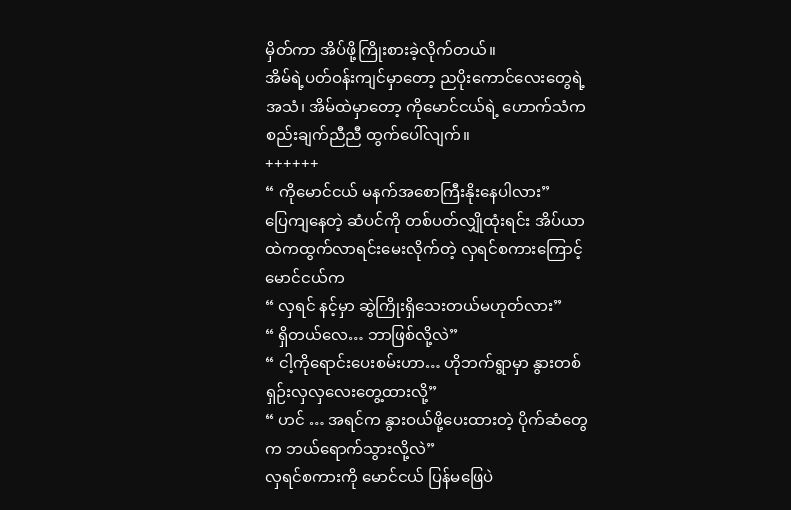မှိတ်ကာ အိပ်ဖို့ကြိုးစားခဲ့လိုက်တယ်။
အိမ်ရဲ့ပတ်ဝန်းကျင်မှာတော့ ညပိုးကောင်လေးတွေရဲ့အသံ၊ အိမ်ထဲမှာတော့ ကိုမောင်ငယ်ရဲ့ ဟောက်သံက စည်းချက်ညီညီ ထွက်ပေါ်လျက်။
++++++
“ ကိုမောင်ငယ် မနက်အစောကြီးနိုးနေပါလား”
ပြေကျနေတဲ့ ဆံပင်ကို တစ်ပတ်လျှိုထုံးရင်း အိပ်ယာထဲကထွက်လာရင်းမေးလိုက်တဲ့ လှရင်စကားကြောင့် မောင်ငယ်က
“ လှရင် နင့်မှာ ဆွဲကြိုးရှိသေးတယ်မဟုတ်လား”
“ ရှိတယ်လေ… ဘာဖြစ်လို့လဲ”
“ ငါ့ကိုရောင်းပေးစမ်းဟာ… ဟိုဘက်ရွာမှာ နွားတစ်ရှဉ်းလှလှလေးတွေ့ထားလို့”
“ ဟင် … အရင်က နွားဝယ်ဖို့ပေးထားတဲ့ ပိုက်ဆံတွေက ဘယ်ရောက်သွားလို့လဲ”
လှရင်စကားကို မောင်ငယ် ပြန်မဖြေပဲ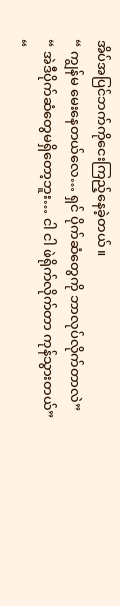အိပ်အပြင်ဘက်ကိုငေးကြည့်နေခဲ့တယ်။
“ ကျွန်မ မေးနေတယ်လေ… ရှင် ပိုက်ဆံတွေကို ဘာလုပ်လိုက်တာလဲ”
“ အဲဒီပိုက်ဆံတွေမရှိတော့ဘူး… ငါ ငါ ဖဲရိုက်လိုက်တာ ကုန်သွားတယ်”
“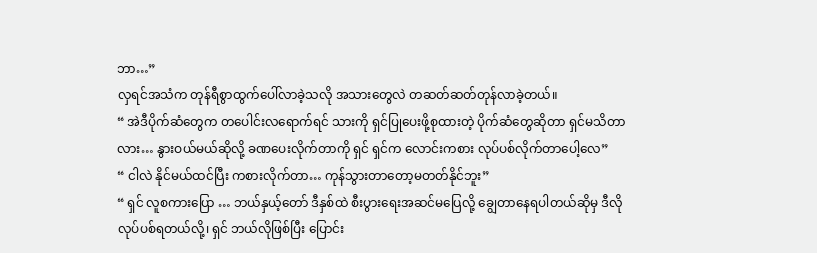ဘာ…”
လှရင်အသံက တုန်ရီစွာထွက်ပေါ်လာခဲ့သလို အသားတွေလဲ တဆတ်ဆတ်တုန်လာခဲ့တယ်။
“ အဲဒီပိုက်ဆံတွေက တပေါင်းလရောက်ရင် သားကို ရှင်ပြုပေးဖို့စုထားတဲ့ ပိုက်ဆံတွေဆိုတာ ရှင်မသိတာလား… နွားဝယ်မယ်ဆိုလို့ ခဏပေးလိုက်တာကို ရှင် ရှင်က လောင်းကစား လုပ်ပစ်လိုက်တာပေါ့လေ”
“ ငါလဲ နိုင်မယ်ထင်ပြီး ကစားလိုက်တာ… ကုန်သွားတာတော့မတတ်နိုင်ဘူး”
“ ရှင် လူစကားပြော … ဘယ်နှယ့်တော် ဒီနှစ်ထဲ စီးပွားရေးအဆင်မပြေလို့ ချွေတာနေရပါတယ်ဆိုမှ ဒီလိုလုပ်ပစ်ရတယ်လို့၊ ရှင် ဘယ်လိုဖြစ်ပြီး ပြောင်း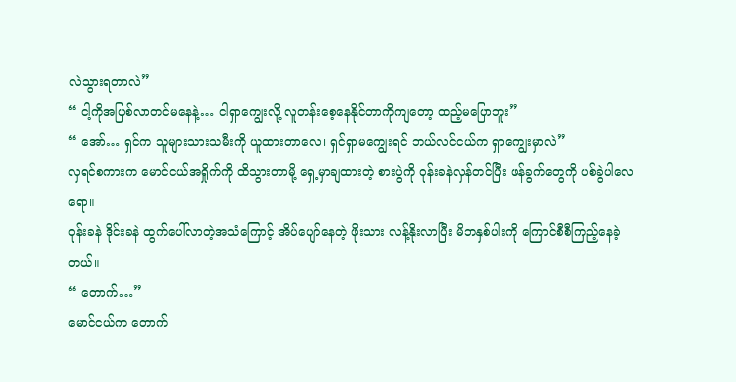လဲသွားရတာလဲ”
“ ငါ့ကိုအပြစ်လာတင်မနေနဲ့… ငါရှာကျွေးလို့ လူတန်းစေ့နေနိုင်တာကိုကျတော့ ထည့်မပြောဘူး”
“ အော်… ရှင်က သူများသားသမီးကို ယူထား‌တာလေ၊ ရှင်ရှာမကျွေးရင် ဘယ်လင်ငယ်က ရှာကျွေးမှာလဲ”
လှရင်စကားက မောင်ငယ်အရှိုက်ကို ထိသွားတာမို့ ရှေ့မှာချထားတဲ့ စားပွဲကို ဝုန်းခနဲလှန်တင်ပြီး ဖန်ခွက်တွေကို ပစ်ခွဲပါလေရော။
ဝုန်းခနဲ ဒိုင်းခနဲ ထွက်ပေါ်လာတဲ့အသံကြောင့် အိပ်ပျော်နေတဲ့ ဖိုးသား လန့်နိုးလာပြီး မိဘနှစ်ပါးကို ကြောင်စီစီကြည့်နေခဲ့တယ်။
“ တောက်…”
မောင်ငယ်က တောက်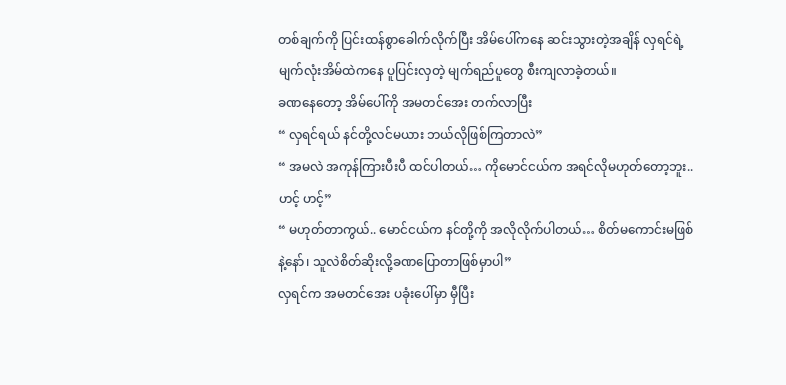တစ်ချက်ကို ပြင်းထန်စွာခေါက်လိုက်ပြီး အိမ်ပေါ်ကနေ ဆင်းသွားတဲ့အချိန် လှရင်ရဲ့ မျက်လုံးအိမ်ထဲကနေ ပူပြင်းလှတဲ့ မျက်ရည်ပူတွေ စီးကျလာခဲ့တယ်။
ခဏနေတော့ အိမ်ပေါ်ကို အမတင်အေး တက်လာပြီး
“ လှရင်ရယ် နင်တို့လင်မယား ဘယ်လိုဖြစ်ကြတာလဲ”
“ အမလဲ အကုန်ကြားပီးပီ ထင်ပါတယ်… ကိုမောင်ငယ်က အရင်လိုမဟုတ်တော့ဘူး.. ဟင့် ဟင့်”
“ မဟုတ်တာကွယ်.. မောင်ငယ်က နင်တို့ကို အလိုလိုက်ပါတယ်… စိတ်မကောင်းမဖြစ်နဲ့နော်၊ သူလဲစိတ်ဆိုးလို့ခဏပြောတာဖြစ်မှာပါ”
လှရင်က အမတင်အေး ပခုံးပေါ်မှာ မှီပြီး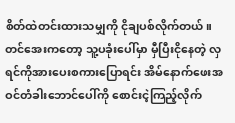စိတ်ထဲတင်းထားသမျှကို ငိုချပစ်လိုက်တယ်။
တင်အေးကတော့ သူ့ပခုံးပေါ်မှာ မှီပြီးငိုနေတဲ့ လှရင်ကိုအားပေးစကားပြောရင်း အိမ်နောက်ဖေးအဝင်တံခါးဘောင်ပေါ်ကို စောင်းငဲ့ကြည့်လိုက်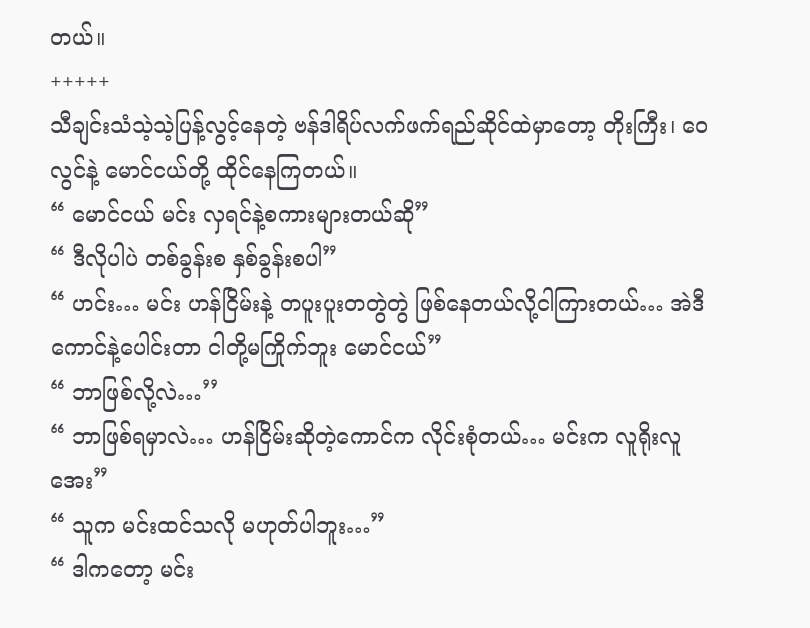တယ်။
+++++
သီချင်းသံသဲ့သဲ့ပြန့်လွင့်နေတဲ့ ဗန်ဒါရိပ်လက်ဖက်ရည်ဆိုင်ထဲမှာတော့ တိုးကြီး၊ ဝေလွင်နဲ့ မောင်ငယ်တို့ ထိုင်နေကြတယ်။
“ မောင်ငယ် မင်း လှရင်နဲ့စကားများတယ်ဆို”
“ ဒီလိုပါပဲ တစ်ခွန်းစ နှစ်ခွန်းစပါ”
“ ဟင်း… မင်း ဟန်ငြိမ်းနဲ့ တပူးပူးတတွဲတွဲ ဖြစ်နေတယ်လို့ငါကြားတယ်… အဲဒီကောင်နဲ့ပေါင်းတာ ငါတို့မကြိုက်ဘူး မောင်ငယ်”
“ ဘာဖြစ်လို့လဲ…’’
“ ဘာဖြစ်ရမှာလဲ… ဟန်ငြိမ်းဆိုတဲ့ကောင်က လိုင်းစုံတယ်… မင်းက လူရိုးလူအေး”
“ သူက မင်းထင်သလို မဟုတ်ပါဘူး…”
“ ဒါကတော့ မင်း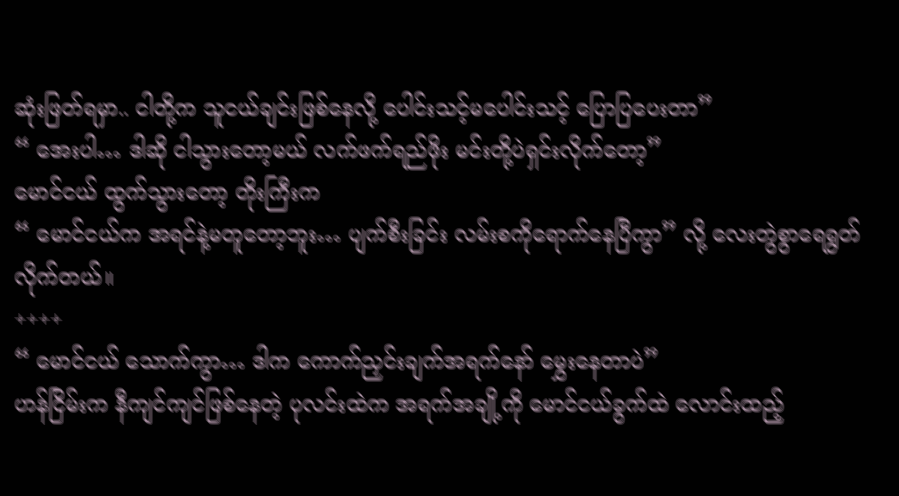ဆုံးဖြတ်ရမှာ.. ငါတို့က သူငယ်ချင်းဖြစ်နေလို့ ပေါင်းသင့်မပေါင်းသင့် ပြောပြပေးတာ”
“ အေးပါ… ဒါဆို ငါသွားတော့မယ် လက်ဖက်ရည်ဖိုး မင်းတို့ပဲရှင်းလိုက်တော့”
မောင်ငယ် ထွက်သွားတော့ တိုးကြီးက
“ မောင်ငယ်က အရင်နဲ့မတူတော့ဘူး… ပျက်စီးခြင်း လမ်းစကိုရောက်နေပြီကွာ” လို့ လေးတွဲစွာရေရွတ်လိုက်တယ်။
++++
“ မောင်ငယ် သောက်ကွာ… ဒါက ကောက်ညှင်းချက်အရက်နော် မွှေးနေတာပဲ”
ဟန်ငြိမ်းက နီကျင်ကျင်ဖြစ်နေတဲ့ ပုလင်းထဲက အရက်အချို့ကို မောင်ငယ်ခွက်ထဲ လောင်းထည့်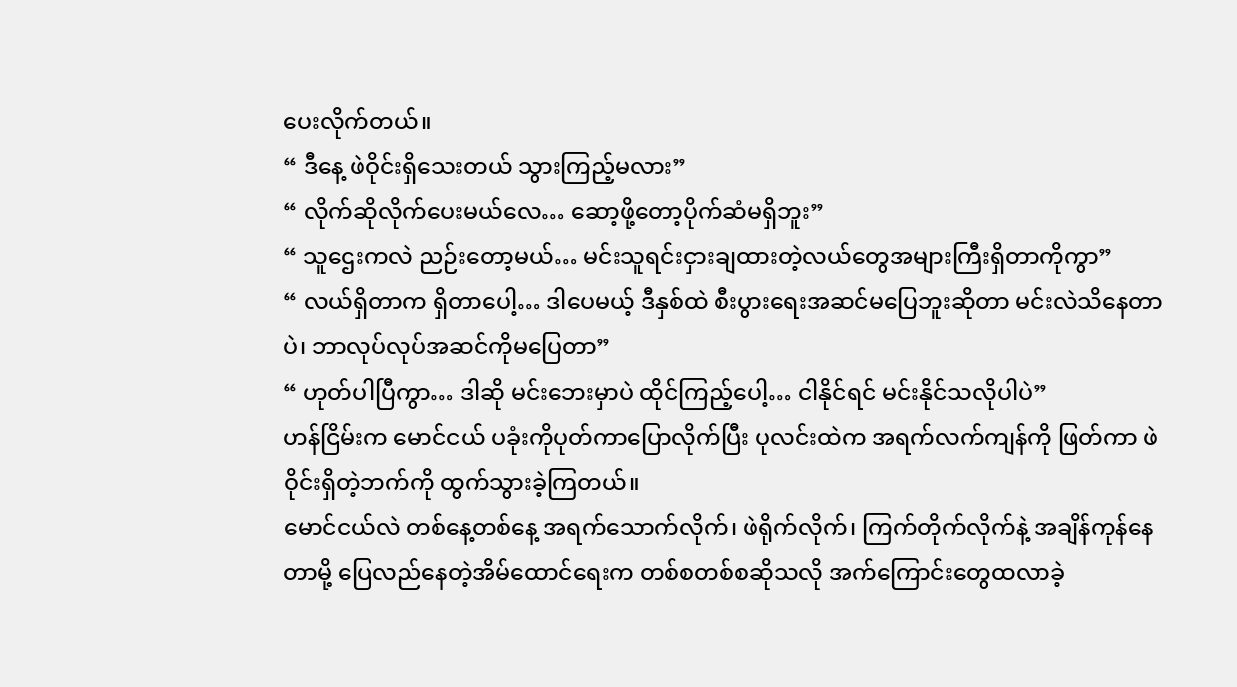ပေးလိုက်တယ်။
“ ဒီနေ့ ဖဲဝိုင်းရှိသေးတယ် သွားကြည့်မလား”
“ လိုက်ဆိုလိုက်ပေးမယ်လေ… ဆော့ဖို့တော့ပိုက်ဆံမရှိဘူး”
“ သူဌေးကလဲ ညဉ်းတော့မယ်… မင်းသူရင်းငှားချထားတဲ့လယ်တွေအများကြီးရှိတာကိုကွာ”
“ လယ်ရှိတာက ရှိတာပေါ့… ဒါပေမယ့် ဒီနှစ်ထဲ စီးပွားရေးအဆင်မပြေဘူးဆိုတာ မင်းလဲသိနေတာပဲ၊ ဘာလုပ်လုပ်အဆင်ကိုမပြေတာ”
“ ဟုတ်ပါပြီကွာ… ဒါဆို မင်းဘေးမှာပဲ ထိုင်ကြည့်ပေါ့… ငါနိုင်ရင် မင်းနိုင်သလိုပါပဲ”
ဟန်ငြိမ်းက မောင်ငယ် ပခုံးကိုပုတ်ကာပြောလိုက်ပြီး ပုလင်းထဲက အရက်လက်ကျန်ကို ဖြတ်ကာ ဖဲဝိုင်းရှိတဲ့ဘက်ကို ထွက်သွားခဲ့ကြတယ်။
မောင်ငယ်လဲ တစ်နေ့တစ်နေ့ အရက်သောက်လိုက်၊ ဖဲရိုက်လိုက်၊ ကြက်တိုက်လိုက်နဲ့‌ အချိန်ကုန်နေတာမို့ ပြေလည်နေတဲ့အိမ်ထောင်ရေးက တစ်စတစ်စဆိုသလို အက်ကြောင်းတွေထလာခဲ့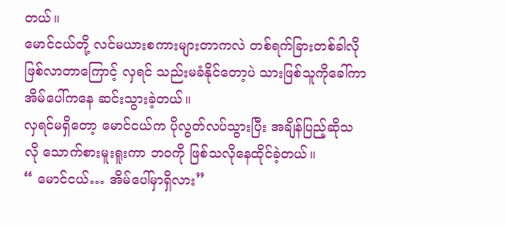တယ်။
မောင်ငယ်တို့ လင်မယားစကားများတာကလဲ တစ်ရက်ခြားတစ်ခါလိုဖြစ်လာတာကြောင့် လှရင် သည်းမခံနိုင်တော့ပဲ သားဖြစ်သူကိုခေါ်ကာ အိမ်ပေါ်ကနေ ဆင်းသွားခဲ့တယ်။
လှရင်မရှိတော့ မောင်ငယ်က ပိုလွတ်လပ်သွားပြီး အချိန်ပြည့်ဆိုသလို သောက်စားမူးရူးကာ ဘဝကို ဖြစ်သလိုနေထိုင်ခဲ့တယ်။
“ မောင်ငယ်… အိမ်ပေါ်မှာရှိလား”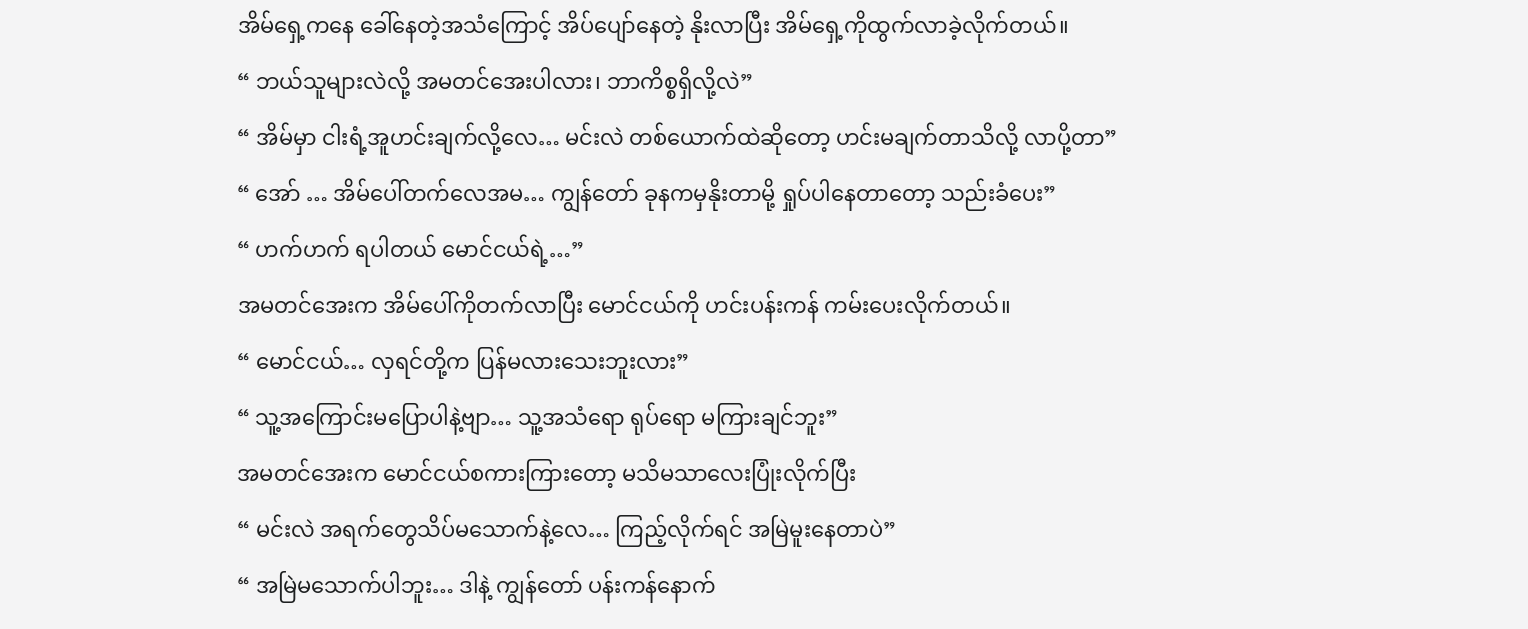အိမ်ရှေ့ကနေ ခေါ်နေတဲ့အသံကြောင့် အိပ်ပျော်နေတဲ့ နိုးလာပြီး အိမ်ရှေ့ကိုထွက်လာခဲ့လိုက်တယ်။
“ ဘယ်သူများလဲလို့ အမတင်အေးပါလား၊ ဘာကိစ္စရှိလို့လဲ”
“ အိမ်မှာ ငါးရံ့အူဟင်းချက်လို့လေ… မင်းလဲ တစ်ယောက်ထဲဆိုတော့ ဟင်းမချက်တာသိလို့ လာပို့တာ”
“ အော် … အိမ်ပေါ်တက်လေအမ… ကျွန်တော် ခုနကမှနိုးတာမို့ ရှုပ်ပါနေတာတော့ သည်းခံပေး”
“ ဟက်ဟက် ရပါတယ် မောင်ငယ်ရဲ့…”
အမတင်အေးက အိမ်ပေါ်ကိုတက်လာပြီး မောင်ငယ်ကို ဟင်းပန်းကန် ကမ်းပေးလိုက်တယ်။
“ မောင်ငယ်… လှရင်တို့က ပြန်မလားသေးဘူးလား”
“ သူ့အကြောင်းမပြောပါနဲ့ဗျာ… သူ့အသံရော ရုပ်ရော မကြားချင်ဘူး”
အမတင်အေးက မောင်ငယ်စကားကြားတော့ မသိမသာလေးပြုံးလိုက်ပြီး
“ မင်းလဲ အရက်တွေသိပ်မသောက်နဲ့လေ… ကြည့်လိုက်ရင် အမြဲမူးနေတာပဲ”
“ အမြဲမသောက်ပါဘူး… ဒါနဲ့ ကျွန်တော် ပန်းကန်နောက်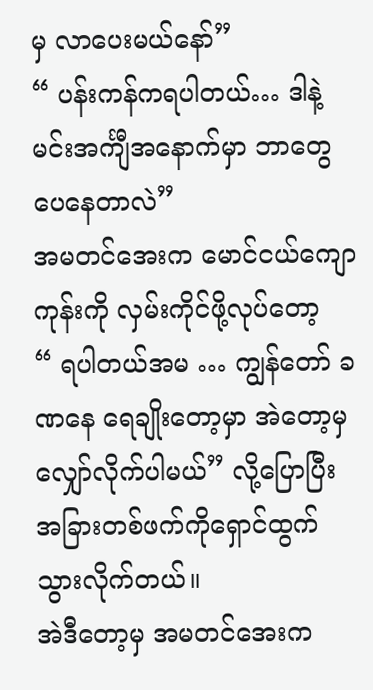မှ လာပေးမယ်နော်”
“ ပန်းကန်ကရပါတယ်… ဒါနဲ့ မင်းအင်္ကျီအနောက်မှာ ဘာတွေပေနေတာလဲ”
အမတင်အေးက မောင်ငယ်ကျောကုန်းကို လှမ်းကိုင်ဖို့လုပ်တော့
“ ရပါတယ်အမ … ကျွန်တော် ခဏနေ ရေချိုးတော့မှာ အဲတော့မှ လျှော်လိုက်ပါမယ်” လို့ပြောပြီး အခြားတစ်ဖက်ကိုရှောင်ထွက်သွားလိုက်တယ်။
အဲဒီတော့မှ အမတင်အေးက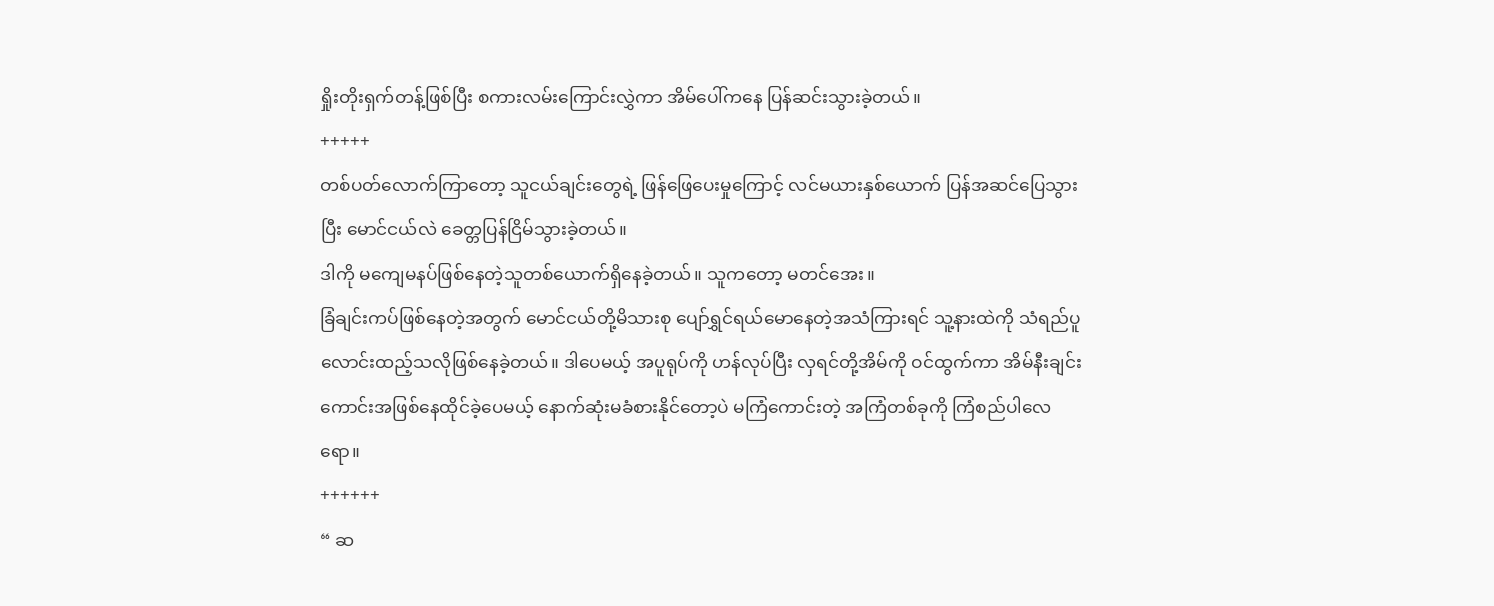ရှိုးတိုးရှက်တန့်ဖြစ်ပြီး စကားလမ်းကြောင်းလွှဲကာ အိမ်ပေါ်ကနေ ပြန်ဆင်းသွားခဲ့တယ်။
+++++
တစ်ပတ်လောက်ကြာတော့ သူငယ်ချင်းတွေရဲ့ ဖြန်‌ဖြေပေးမှုကြောင့် လင်မယားနှစ်ယောက် ပြန်အဆင်ပြေသွားပြီး မောင်ငယ်လဲ ခေတ္တပြန်ငြိမ်သွားခဲ့တယ်။
ဒါကို မကျေမနပ်ဖြစ်နေတဲ့သူတစ်ယောက်ရှိနေခဲ့တယ်။ သူကတော့ မတင်အေး။
ခြံချင်းကပ်‌ဖြစ်နေတဲ့အတွက် မောင်ငယ်တို့မိသားစု ပျော်ရွှင်ရယ်မောနေတဲ့အသံကြားရင် သူ့နားထဲကို သံရည်ပူလောင်းထည့်သလိုဖြစ်နေခဲ့တယ်။ ဒါပေမယ့် အပူရုပ်ကို ဟန်လုပ်ပြီး လှရင်တို့အိမ်ကို ဝင်ထွက်ကာ အိမ်နီးချင်းကောင်းအဖြစ်နေထိုင်ခဲ့ပေမယ့် နောက်ဆုံးမခံစားနိုင်တော့ပဲ မကြံကောင်းတဲ့ အကြံတစ်ခုကို ကြံစည်ပါလေရော။
++++++
“ ဆ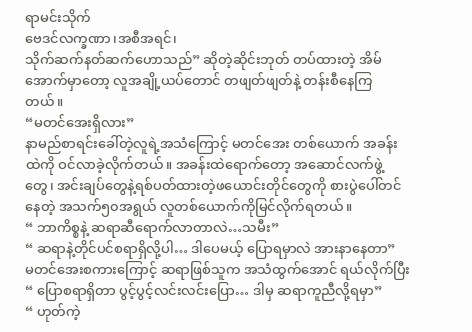ရာမင်းသိုက်
ဗေဒင်လက္ခဏာ၊အစီအရင်၊
သိုက်ဆက်နတ်ဆက်ဟောသည်” ဆိုတဲ့ဆိုင်းဘုတ် တပ်ထားတဲ့ အိမ်အောက်မှာတော့ လူအချို့ယပ်တောင် တဖျတ်ဖျတ်နဲ့ တန်းစီနေကြတယ်။
“မတင်အေးရှိလား”
နာမည်စာရင်းခေါ်တဲ့လူရဲ့အသံကြောင့် မတင်အေး တစ်ယောက် အခန်းထဲကို ဝင်လာခဲ့လိုက်တယ်။ အခန်းထဲရောက်တော့ အဆောင်လက်ဖွဲ့တွေ၊ အင်းချပ်တွေနဲ့ရစ်ပတ်ထားတဲ့ဖယောင်းတိုင်တွေကို စားပွဲပေါ်တင်နေတဲ့ အသက်၅၀အရွယ် လူတစ်ယောက်ကိုမြင်လိုက်ရတယ်။
“ ဘာကိစ္စနဲ့ ဆရာဆီရောက်လာတာလဲ…သမီး”
“ ဆရာနဲ့တိုင်ပင်စရာရှိလို့ပါ… ဒါပေမယ့် ပြောရမှာလဲ အားနာနေတာ”
မတင်အေးစကားကြောင့် ဆရာဖြစ်သူက အသံထွက်အောင် ရယ်လိုက်ပြီး
“ ပြောစရာရှိတာ ပွင့်ပွင့်လင်းလင်းပြော… ဒါမှ ဆရာကူညီလို့ရမှာ”
“ ဟုတ်ကဲ့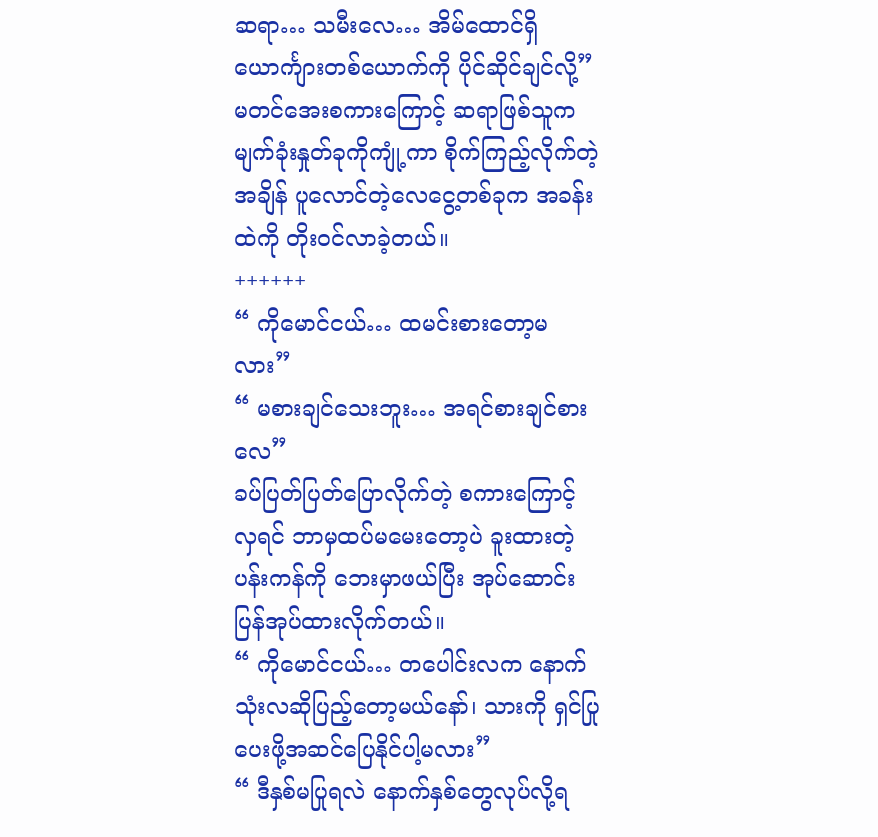ဆရာ… သမီးလေ… အိမ်ထောင်ရှိ ယောင်္ကျားတစ်ယောက်ကို ပိုင်ဆိုင်ချင်လို့”
မတင်အေးစကားကြောင့် ဆရာဖြစ်သူက မျက်ခုံးနှုတ်ခုကိုကျုံ့ကာ စိုက်ကြည့်လိုက်တဲ့အချိန် ပူလောင်တဲ့လေငွေ့တစ်ခုက အခန်းထဲကို တိုးဝင်လာခဲ့တယ်။
++++++
“ ကိုမောင်ငယ်… ထမင်းစားတော့မလား”
“ မစားချင်သေးဘူး… အရင်စားချင်စားလေ”
ခပ်ပြတ်ပြတ်ပြောလိုက်တဲ့ စကားကြောင့် လှရင် ဘာမှထပ်မမေးတော့ပဲ ခူးထားတဲ့ပန်းကန်ကို ဘေးမှာဖယ်ပြီး အုပ်ဆောင်းပြန်အုပ်ထားလိုက်တယ်။
“ ကိုမောင်ငယ်… တပေါင်းလက နောက်သုံးလဆိုပြည့်တော့မယ်နော်၊ သားကို ရှင်ပြုပေးဖို့အဆင်ပြေနိုင်ပါ့မလား”
“ ဒီနှစ်မပြုရလဲ နောက်နှစ်တွေလုပ်လို့ရ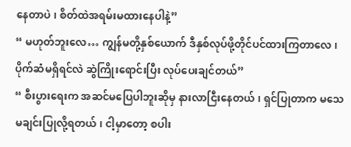နေတာပဲ၊ စိတ်ထဲအရမ်းမထားနေပါနဲ့”
“ မဟုတ်ဘူးလေ… ကျွန်မတို့နှစ်ယောက် ဒီနှစ်လုပ်ဖို့တိုင်ပင်ထားကြတာလေ၊ ပိုက်ဆံမရှိရင်လဲ ဆွဲကြိုးရောင်းပြီး လုပ်ပေးချင်တယ်”
“ စီးပွားရေးက အဆင်မပြေပါဘူးဆိုမှ နားလာငြီးနေတယ်၊ ရှင်ပြုတာက မသေမချင်းပြုလို့ရတယ်၊ ငါ့မှာတော့ စပါး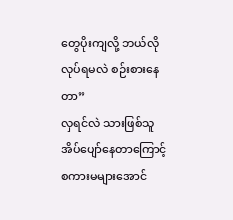တွေပိုးကျလို့ ဘယ်လိုလုပ်ရမလဲ စဉ်းစားနေတာ”
လှရင်လဲ သားဖြစ်သူအိပ်ပျော်နေတာကြောင့် စကားမများအောင်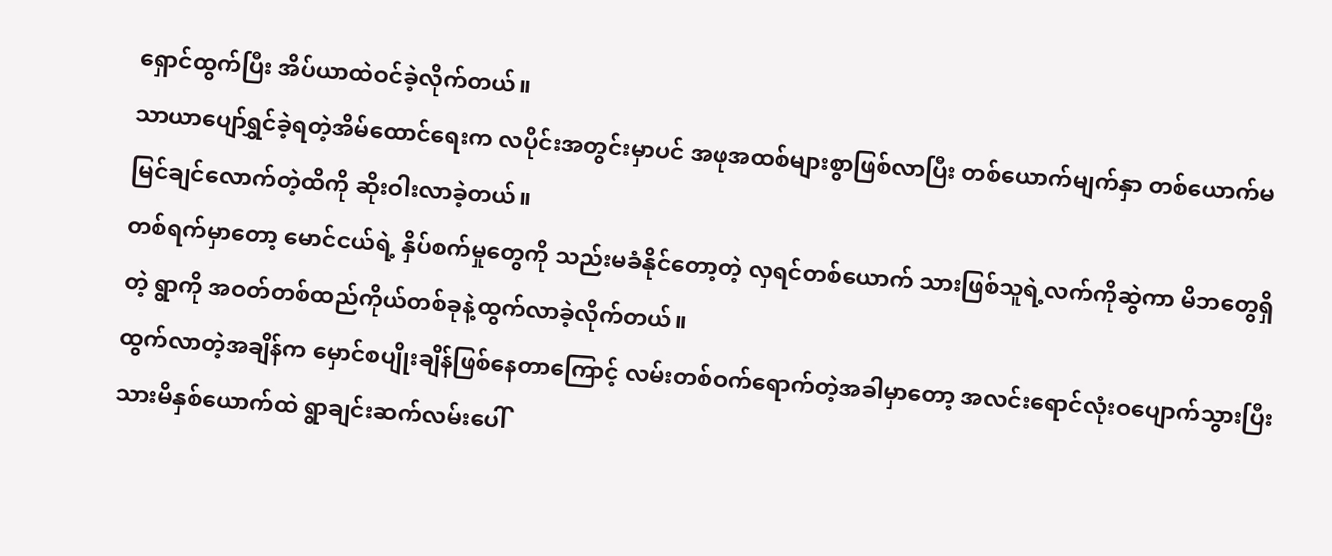ရှောင်ထွက်ပြီး အိပ်ယာထဲဝင်ခဲ့လိုက်တယ်။
သာယာပျော်ရွှင်ခဲ့ရတဲ့အိမ်ထောင်ရေးက လပိုင်းအတွင်းမှာပင် အဖုအထစ်‌များစွာဖြစ်လာပြီး တစ်ယောက်မျက်နှာ တစ်ယောက်မမြင်ချင်လောက်တဲ့ထိကို ဆိုးဝါးလာခဲ့တယ်။
တစ်ရက်မှာတော့ မောင်ငယ်ရဲ့ နှိပ်စက်မှုတွေကို သည်းမခံနိုင်တော့တဲ့ လှရင်တစ်ယောက် သားဖြစ်သူရဲ့လက်ကိုဆွဲကာ မိဘတွေရှိတဲ့ ရွာကို အဝတ်တစ်ထည်ကိုယ်တစ်ခုနဲ့ထွက်လာခဲ့လိုက်တယ်။
ထွက်လာတဲ့အချိန်က မှောင်စပျိုးချိန်ဖြစ်နေတာကြောင့် လမ်းတစ်ဝက်ရောက်တဲ့အခါမှာတော့ အလင်းရောင်လုံးဝပျောက်သွားပြီး သားမိနှစ်ယောက်ထဲ ရွာချင်းဆက်လမ်းပေါ်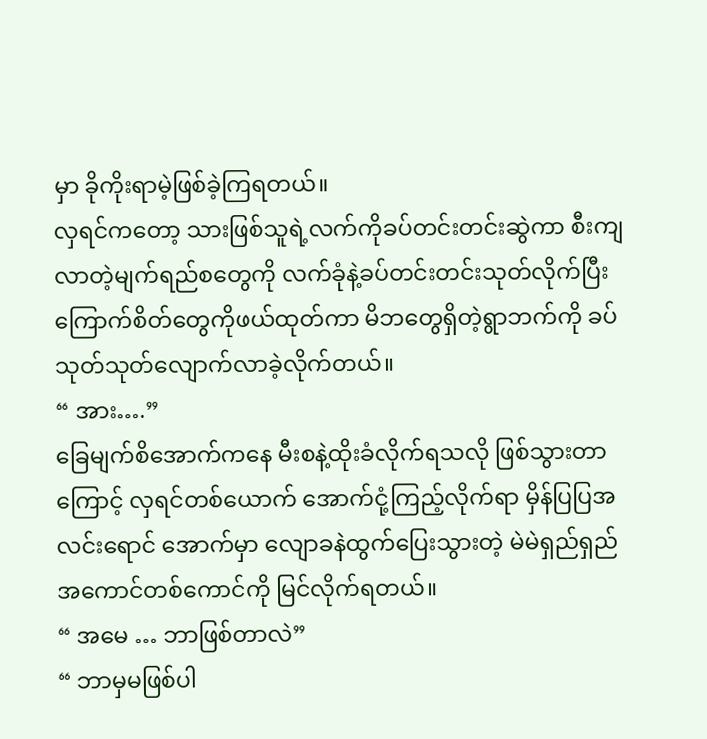မှာ ခိုကိုးရာမဲ့ဖြစ်ခဲ့ကြရတယ်။
လှရင်ကတော့ သားဖြစ်သူရဲ့လက်ကိုခပ်တင်းတင်းဆွဲကာ စီးကျလာတဲ့မျက်ရည်စတွေကို လက်ခုံနဲ့ခပ်တင်းတင်းသုတ်လိုက်ပြီး ကြောက်စိတ်တွေကိုဖယ်ထုတ်ကာ မိဘတွေရှိတဲ့ရွာဘက်ကို ခပ်သုတ်သုတ်လျောက်လာခဲ့လိုက်တယ်။
“ အား….”
ခြေမျက်စိအောက်ကနေ မီးစနဲ့ထိုးခံလိုက်ရသလို ဖြစ်သွားတာကြောင့် လှရင်တစ်ယောက် အောက်ငုံ့ကြည့်လိုက်ရာ မှိန်ပြပြအလင်းရောင် အောက်မှာ ‌လျောခနဲထွက်ပြေးသွားတဲ့ မဲမဲရှည်ရှည် အကောင်တစ်ကောင်ကို မြင်လိုက်ရတယ်။
“ အမေ … ဘာဖြစ်တာလဲ”
“ ဘာမှမဖြစ်ပါ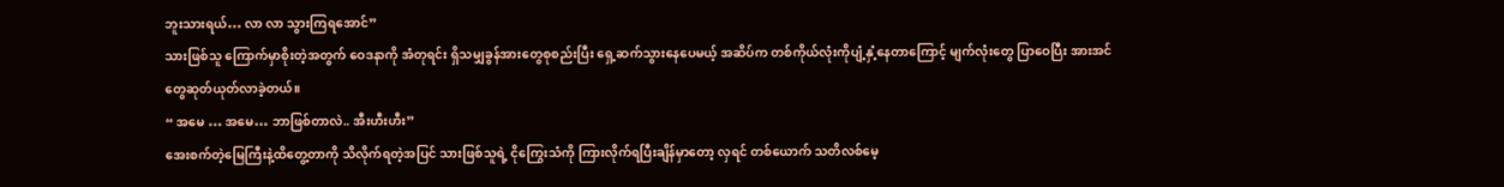ဘူးသားရယ်… လာ လာ သွားကြရအောင်”
သားဖြစ်သူ ကြောက်မှာစိုးတဲ့အတွက် ဝေဒနာကို အံတုရင်း ရှိသမျှခွန်အားတွေစုစည်းပြီး ရှေ့ဆက်သွားနေပေမယ့် အဆိပ်က တစ်ကိုယ်လုံးကိုပျံ့နှံ့နေတာကြောင့် မျက်လုံးတွေ ပြာဝေပြီး အားအင်တွေဆုတ်ယုတ်လာခဲ့တယ်။
“ အမေ … အမေ… ဘာဖြစ်တာလဲ.. အီးဟီးဟီး”
အေးစက်တဲ့မြေကြီးနဲ့ထိ‌တွေ့တာကို သိလိုက်ရတဲ့အပြင် သားဖြစ်သူရဲ့ ငိုကြွေးသံကို ကြားလိုက်ရပြီးချိန်မှာတော့ လှရင် တစ်ယောက် သတိလစ်မေ့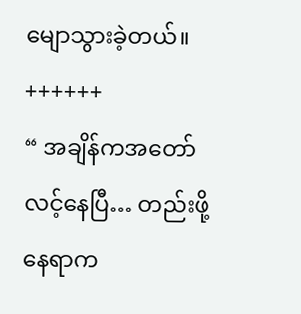မျောသွားခဲ့တယ်။
++++++
“ အချိန်ကအတော်လင့်နေပြီ… တည်းဖို့နေရာက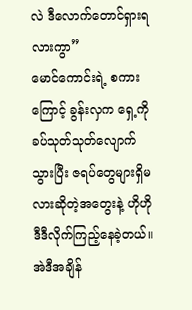လဲ ဒီလောက်တောင်ရှားရလားကွာ”
မောင်ကောင်းရဲ့ စကားကြောင့် ခွန်းလှက ရှေ့ကို ခပ်သုတ်သုတ်လျောက်သွားပြီး ဇရပ်တွေများရှိမလားဆိုတဲ့အတွေးနဲ့ ဟိုဟိုဒီဒီလိုက်ကြည့်နေခဲ့တယ်။ အဲဒီအချိန်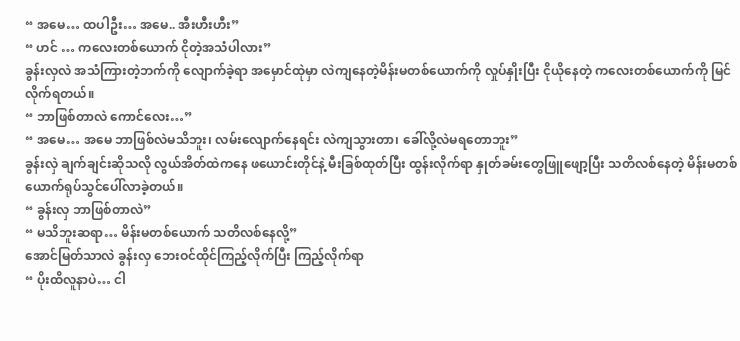“ အမေ… ထပါဦး… အမေ.. အီးဟီးဟီး”
“ ဟင် … ကလေးတစ်ယောက် ငိုတဲ့အသံပါလား”
ခွန်းလှလဲ အသံကြားတဲ့ဘက်ကို လျောက်ခဲ့ရာ အမှောင်ထုဲမှာ လဲကျနေတဲ့မိန်းမတစ်ယောက်ကို လှုပ်နှိုးပြီး ငိုယိုနေတဲ့ ကလေးတစ်ယောက်ကို မြင်လိုက်ရတယ်။
“ ဘာဖြစ်တာလဲ ကောင်လေး…”
“ အမေ… အမေ ဘာဖြစ်လဲမသိဘူး၊ လမ်းလျောက်နေရင်း လဲကျသွားတာ၊ ခေါ်လို့လဲမရတောဘူး”
ခွန်းလှဲ ချက်ချင်းဆိုသလို လွယ်အိတ်ထဲကနေ ‌ဖယောင်းတိုင်နဲ့ မီးခြစ်ထုတ်ပြီး ထွန်းလိုက်ရာ နှုတ်ခမ်းတွေဖြူဖျော့ပြီး သတိလစ်နေတဲ့ မိန်းမတစ်ယောက်ရုပ်သွင်ပေါ်လာခဲ့တယ်။
“ ခွန်းလှ ဘာဖြစ်တာလဲ”
“ မသိဘူးဆရာ… မိန်းမတစ်ယောက် သတိလစ်နေလို့”
အောင်မြတ်သာလဲ ခွန်းလှ ဘေးဝင်ထိုင်ကြည့်လိုက်ပြီး ကြည့်လိုက်ရာ
“ ပိုးထိလူနာပဲ… ငါ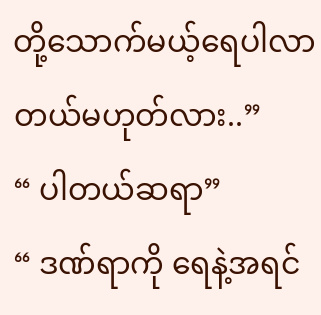တို့သောက်မယ့်ရေပါလာတယ်မဟုတ်လား..”
“ ပါတယ်ဆရာ”
“ ဒဏ်ရာကို ရေနဲ့အရင်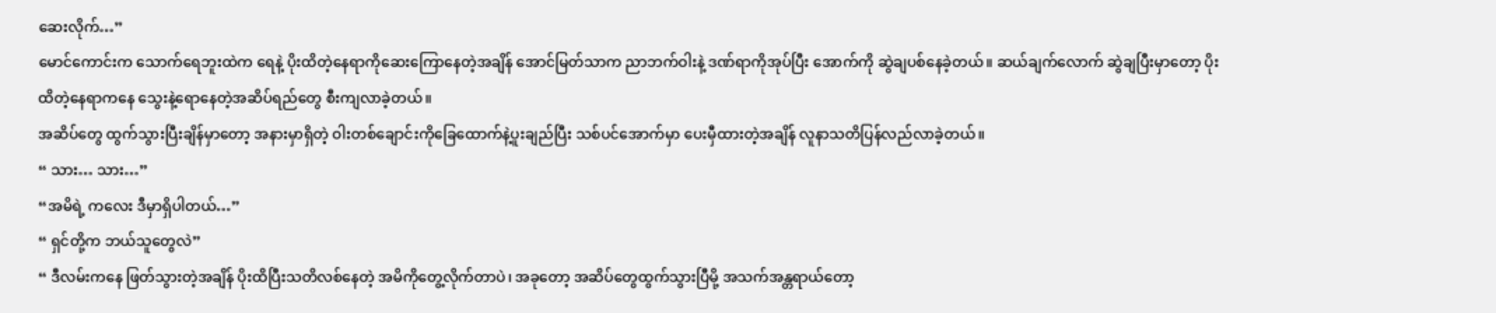ဆေးလိုက်…”
မောင်ကောင်းက သောက်ရေဘူးထဲက ရေနဲ့ ပိုးထိတဲ့နေရာကိုဆေးကြောနေတဲ့အချိန် အောင်မြတ်သာက ညာဘက်ဝါးနဲ့ ဒဏ်ရာကိုအုပ်ပြီး အောက်ကို ဆွဲချပစ်နေခဲ့တယ်။ ဆယ်ချက်လောက် ဆွဲချပြီးမှာတော့ ပိုးထိတဲ့နေရာကနေ သွေးနဲ့ရောနေတဲ့အဆိပ်ရည်တွေ စီးကျလာခဲ့တယ်။
အဆိပ်တွေ ထွက်သွားပြီးချိန်မှာတော့ အနားမှာရှိတဲ့ ဝါးတစ်ချောင်းကိုခြေထောက်နဲ့ပူးချည်ပြီး သစ်ပင်အောက်မှာ ပေးမှီထားတဲ့အချိန် လူနာသတိပြန်လည်လာခဲ့တယ်။
“ သား… သား…”
“အမိရဲ့ ကလေး ဒီမှာရှိပါတယ်…”
“ ရှင်တို့က ဘယ်သူတွေလဲ”
“ ဒီလမ်းကနေ ဖြတ်သွားတဲ့အချိန် ပိုးထိပြီးသတိလစ်နေတဲ့ အမိကိုတွေ့လိုက်တာပဲ၊ အခုတော့ အဆိပ်တွေထွက်သွားပြီမို့ အသက်အန္တရာယ်တော့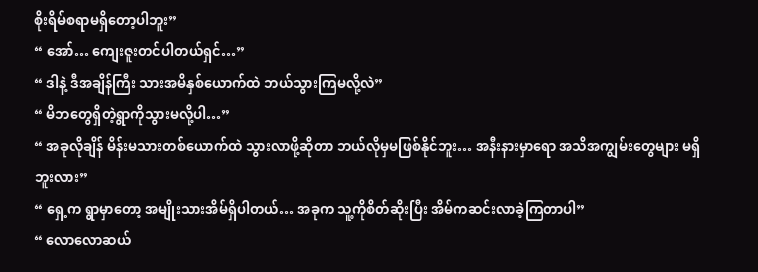စိုးရိမ်စရာမရှိတော့ပါဘူး”
“ အော်… ကျေးဇူးတင်ပါတယ်ရှင်…”
“ ဒါနဲ့ ဒီအချိန်ကြီး သားအမိနှစ်ယောက်ထဲ ဘယ်သွားကြမလို့လဲ”
“ မိဘတွေရှိတဲ့ရွာကိုသွားမလို့ပါ…”
“ အခုလိုချိန် မိန်းမသားတစ်ယောက်ထဲ သွားလာဖို့ဆိုတာ ဘယ်လိုမှမဖြစ်နိုင်ဘူး… အနီးနားမှာရော အသိအကျွမ်းတွေများ မရှိဘူးလား”
“ ရှေ့က ရွာမှာတော့ အမျိုးသားအိမ်ရှိပါတယ်… အခုက သူ့ကိုစိတ်ဆိုးပြီး အိမ်ကဆင်းလာခဲ့ကြတာပါ”
“ လောလောဆယ်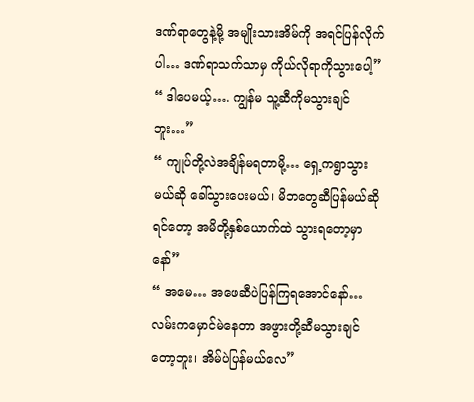ဒဏ်ရာတွေနဲ့မို့ အမျိုးသားအိမ်ကို အရင်ပြန်လိုက်ပါ… ဒဏ်ရာသက်သာမှ ကိုယ်လိုရာကိုသွားပေါ့”
“ ဒါပေမယ့်…. ကျွန်မ သူ့ဆီကိုမသွားချင်ဘူး…”
“ ကျုပ်တို့လဲအချိန်မရတာမို့… ရှေ့ကရွာသွားမယ်‌ဆို ခေါ်သွားပေးမယ်၊ မိဘတွေဆီပြန်မယ်ဆိုရင်တော့ အမိတို့နှစ်ယောက်ထဲ သွားရတော့မှာနော်”
“ အမေ… အဖေဆီပဲပြန်ကြရအောင်နော်… လမ်းကမှောင်မဲနေတာ အဖွားတို့ဆီမသွားချင်တော့ဘူး၊ အိမ်ပဲပြန်မယ်လေ”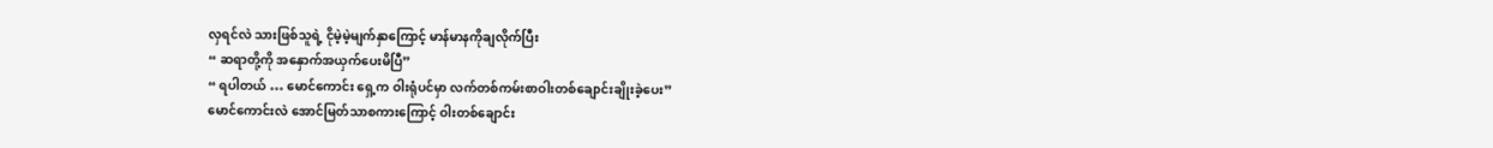လှရင်လဲ သားဖြစ်သူရဲ့ ငိုမဲ့မဲ့မျက်နှာကြောင့် မာန်မာနကိုချလိုက်ပြီး
“ ဆရာတို့ကို အနှောက်အယှက်ပေးမိပြီ”
“ ရပါတယ် … မောင်ကောင်း ရှေ့က ဝါးရုံပင်မှာ လက်တစ်ကမ်းစာဝါးတစ်ချောင်းချိုးခဲ့ပေး”
မောင်ကောင်းလဲ အောင်မြတ်သာစကားကြောင့် ဝါးတစ်ချောင်း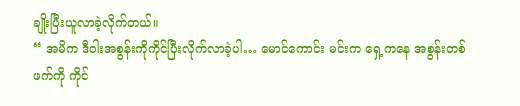ချိုးပြီးယူလာခဲ့လိုက်တယ်။
“ အမိက ဒီဝါးအစွန်းကိုကိုင်ပြီးလိုက်လာခဲ့ပါ… မောင်ကောင်း မင်းက ရှေ့ကနေ အစွန်းတစ်ဖက်ကို ကိုင်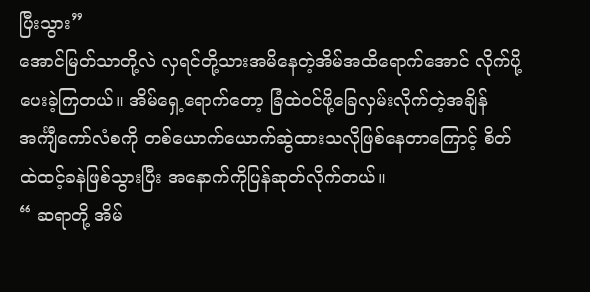ပြီးသွား”
အောင်မြတ်သာတို့လဲ လှရင်တို့သားအမိနေတဲ့အိမ်အထိရောက်အောင် လိုက်ပို့ပေးခဲ့ကြတယ်။ အိမ်ရှေ့ရောက်တော့ ခြံထဲဝင်ဖို့ခြေလှမ်းလိုက်တဲ့အချိန် အင်္ကျီကော်လံစကို တစ်ယောက်ယောက်ဆွဲထားသလိုဖြစ်နေတာကြောင့် စိတ်ထဲထင့်ခနဲဖြစ်သွားပြီး အနောက်ကိုပြန်ဆုတ်လိုက်တယ်။
“ ဆရာတို့ အိမ်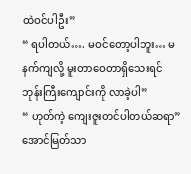ထဲဝင်ပါဦး”
“ ရပါတယ်…. မဝင်တော့ပါဘူး… မနက်ကျလို့ မူးတာဝေတာရှိသေးရင် ဘုန်းကြီးကျောင်းကို လာခဲ့ပါ”
“ ဟုတ်ကဲ့ ကျေးဇူးတင်ပါတယ်ဆရာ”
အောင်မြတ်သာ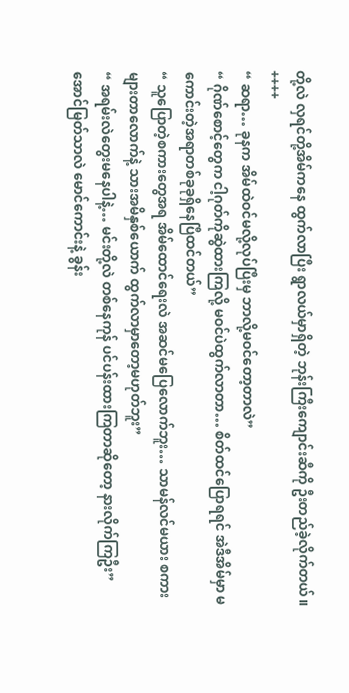တို့လဲ လှရင်တို့အိမ်ကနေ ထွက်လာပြီး ရွာလယ်မှာရှိတဲ့ ဘုန်းကြီးကျောင်းဆီကို ဦးတည်ခဲ့လိုက်တယ်။
++++
“ ဆရာ… ခုနက အိမ်ထဲဝင်မလို့လုပ်ပြီးမှ ဘာလို့မဝင်တော့တာလဲ”
“ ဂိုဏ်စောင့်တွေက ငါ့‌ဂုတ်ကိုဆွဲထားကြလို့ မဝင်ပဲထွက်လာတာ… စိတ်ထင်ပြောရရင် အဲဒီအိမ်မှာ မကောင်းတဲ့အရာတစ်ခုခုရှိနေပြီထင်တယ်”
“ သူပြောတဲ့စကားတွေအရ အိမ်ထောင်ရေးလဲ အဆင်မပြေလောက်ဘူး… သာမန်လင်မယား စကားများတာလောက်နဲ့ သားအမိနှစ်ယောက် ထွက်လာမှာတော့မဟုတ်ဘူး”
“ အရမ်းလဲတွေးမနေပါနဲ့… မင်းတို့လဲ တစ်နေကုန် ပင်ပန်းထားကြတာဆိုတော့ နားလိုက်ကြဦး”
အောင်မြတ်သာလဲ မောင်ကောင်းနဲ့ ခွန်း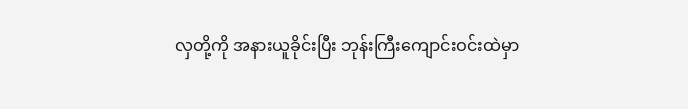လှတို့ကို အနားယူခိုင်းပြီး ဘုန်းကြီးကျောင်းဝင်းထဲမှာ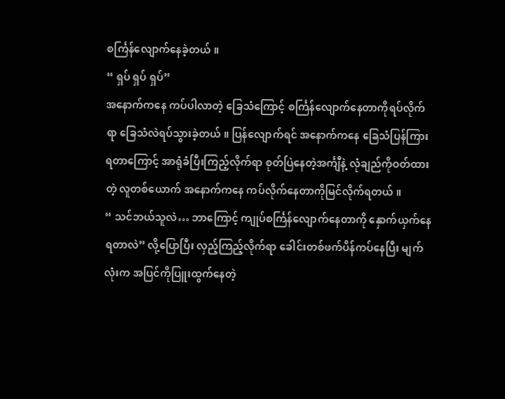စင်္ကြန်လျောက်နေခဲ့တယ်။
“ ရှပ် ရှပ် ရှပ်”
အနောက်ကနေ ကပ်ပါလာတဲ့ ခြေသံကြောင့် စင်္ကြန်လျောက်နေတာကိုရပ်လိုက်ရာ ခြေသံလဲရပ်သွားခဲ့တယ်။ ပြန်လျောက်ရင် အနောက်ကနေ ခြေသံပြန်ကြားရတာကြောင့် အာရုံခံပြီးကြည့်လိုက်ရာ စုတ်ပြဲနေတဲ့အင်္ကျီနဲ့ လုံချည်ကိုဝတ်ထားတဲ့ လူတစ်ယောက် အနောက်ကနေ ကပ်လိုက်နေတာကိုမြင်လိုက်ရတယ်။
“ သင်ဘယ်သူလဲ… ဘာကြောင့် ကျုပ်စင်္ကြန်လျောက်နေတာကို နှောက်ယှက်နေရတာလဲ” လို့ပြောပြီး လှည့်ကြည့်လိုက်ရာ ခေါင်းတစ်ဖက်ပိန်ကပ်နေပြီး မျက်လုံးက အပြင်ကိုပြူးထွက်နေတဲ့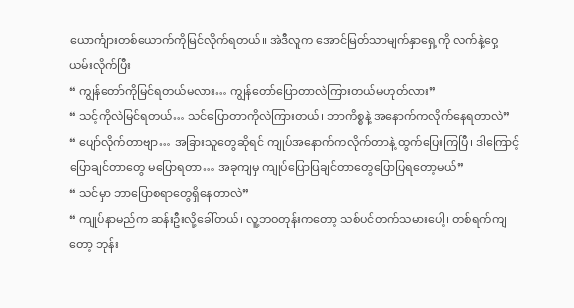ယောင်္ကျားတစ်ယောက်ကိုမြင်လိုက်ရတယ်။ အဲဒီလူက အောင်မြတ်သာမျက်နှာရှေ့ကို လက်နဲ့ဝှေ့ယမ်းလိုက်ပြီး
“ ကျွန်တော်ကိုမြင်ရတယ်မလား… ကျွန်တော်ပြောတာလဲကြားတယ်မဟုတ်လား”
“ သင့်ကိုလဲမြင်ရတယ်… သင်ပြောတာကိုလဲကြားတယ်၊ ဘာကိစ္စနဲ့ အနောက်ကလိုက်နေရတာလဲ”
“ ပျော်လိုက်တာဗျာ… အခြားသူတွေဆိုရင် ကျုပ်အနောက်ကလိုက်တာနဲ့ ထွက်ပြေးကြပြီ၊ ဒါကြောင့် ပြောချင်တာတွေ မပြောရတာ… အခုကျမှ ကျုပ်ပြောပြချင်တာတွေပြောပြရတော့မယ်”
“ သင်မှာ ဘာပြောစရာတွေရှိနေတာလဲ”
“ ကျုပ်နာမည်က ဆန်းဦးလို့ခေါ်တယ်၊ လူ့ဘဝတုန်းကတော့ သစ်ပင်တက်သမားပေါ့၊ တစ်ရက်ကျတော့ ဘုန်း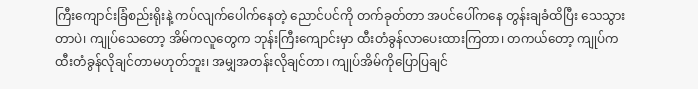ကြီးကျောင်းခြံစည်းရိုးနဲ့ ကပ်လျက်ပေါက်နေတဲ့ ညောင်ပင်ကို တက်ခုတ်တာ အပင်ပေါ်ကနေ တွန်းချခံထိပြီး သေသွားတာပဲ၊ ကျုပ်သေတော့ အိမ်ကလူတွေက ဘုန်းကြီးကျောင်းမှာ ထီးတံခွန်လာပေးထားကြတာ၊ တကယ်တော့ ကျုပ်က ထီးတံခွန်လိုချင်တာမဟုတ်ဘူး၊ အမျှအတန်းလိုချင်တာ၊ ကျုပ်အိမ်ကိုပြောပြချင်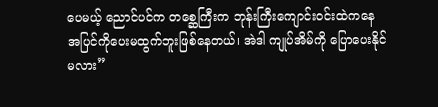ပေမယ့် ညောင်ပင်က တစ္ဆေကြီးက ဘုန်းကြီးကျောင်းဝင်းထဲကနေ အပြင်ကိုပေးမထွက်ဘူးဖြစ်နေတယ်၊ အဲဒါ ကျုပ်အိမ်ကို ပြောပေးနိုင်မလား”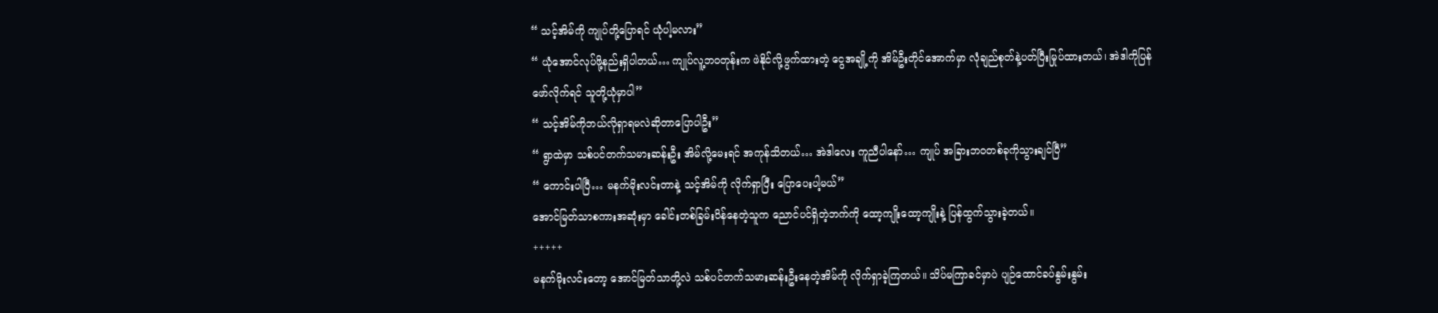“ သင့်အိမ်ကို ကျုပ်တို့ပြောရင် ယုံပါ့မလား”
“ ယုံအောင်လုပ်ဖို့နည်းရှိပါတယ်… ကျုပ်လူ့ဘဝတုန်းက ဖဲနိုင်လို့ဖွက်ထားတဲ့ ငွေအချို့ကို အိမ်ဦးတိုင်အောက်မှာ လုံချည်စုတ်နဲ့ပတ်ပြီးမြုပ်ထားတယ်၊ အဲဒါကိုပြန်ဖော်လိုက်ရင် သူတို့ယုံမှာပါ”
“ သင့်အိမ်ကိုဘယ်လိုရှာရမလဲဆိုတာပြောပါဦး”
“ ရွာထဲမှာ သစ်ပင်တက်သမားဆန်းဦး အိမ်လို့မေးရင် အကုန်သိတယ်… အဲဒါလေး ကူညီပါနော်… ကျုပ် အခြားဘဝတစ်ခုကိုသွားချင်ပြီ”
“ ကောင်းပါပြီ… မနက်မိုးလင်းတာနဲ့ သင့်အိမ်ကို လိုက်ရှာပြီး ပြောပေးပါ့မယ်”
အောင်မြတ်သာစကားအဆုံးမှာ ခေါင်းတစ်ခြမ်းပိန်နေတဲ့သူက ညောင်ပင်ရှိတဲ့ဘက်ကို ထော့ကျိုးထော့ကျိုးနဲ့ ပြန်ထွက်သွားခဲ့တယ်။
+++++
မနက်မိုးလင်းတော့ အောင်မြတ်သာတို့လဲ သစ်ပင်တက်သမားဆန်းဦးနေတဲ့အိမ်ကို လိုက်ရှာခဲ့ကြတယ်။ သိပ်မကြာခင်မှာပဲ ပျဉ်ထောင်ခပ်နွမ်းနွမ်း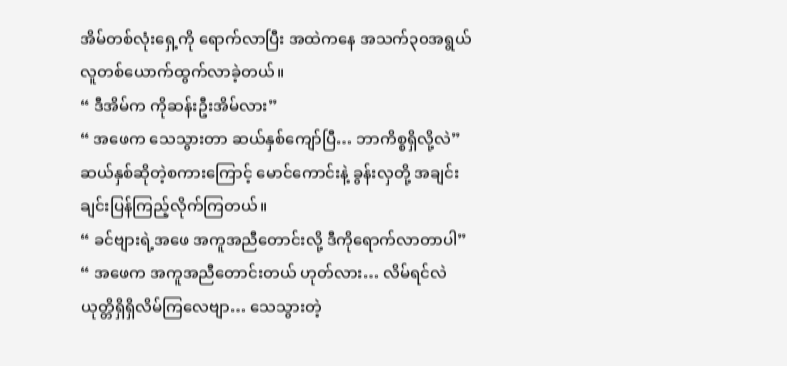အိမ်တစ်လုံးရှေ့ကို ရောက်လာပြီး အထဲကနေ အသက်၃၀အရွယ် လူတစ်ယောက်ထွက်လာခဲ့တယ်။
“ ဒီအိမ်က ကိုဆန်းဦးအိမ်လား”
“ အဖေက သေသွားတာ ဆယ်နှစ်ကျော်ပြီ… ဘာကိစ္စရှိလို့လဲ”
ဆယ်နှစ်ဆိုတဲ့စကားကြောင့် မောင်ကောင်းနဲ့ ခွန်းလှတို့ အချင်းချင်းပြန်ကြည့်လိုက်ကြတယ်။
“ ခင်ဗျားရဲ့အဖေ အကူအညီတောင်းလို့ ဒီကိုရောက်လာတာပါ”
“ အဖေက အကူအညီတောင်းတယ် ဟုတ်လား… လိမ်ရင်လဲ ယုတ္တိရှိရှိလိမ်ကြလေဗျာ… သေသွားတဲ့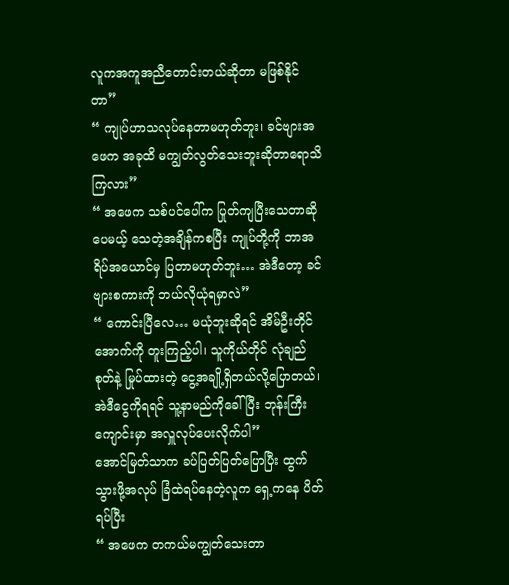လူကအကူအညီတောင်းတယ်ဆိုတာ မဖြစ်နိုင်တာ”
“ ကျုပ်ဟာသလုပ်နေတာမဟုတ်ဘူး၊ ခင်ဗျားအဖေက အခုထိ မကျွတ်လွတ်သေးဘူးဆိုတာရောသိကြလား”
“ အဖေက သစ်ပင်ပေါ်က ပြုတ်ကျပြီးသေတာဆိုပေမယ့် သေတဲ့အချိန်ကစပြီး ကျုပ်တို့ကို ဘာအရိပ်အယောင်မှ ပြတာမဟုတ်ဘူး… အဲဒီတော့ ခင်ဗျားစကားကို ဘယ်လိုယုံရမှာလဲ”
“ ကောင်းပြီလေ… မယုံဘူးဆိုရင် အိမ်ဦးတိုင်အောက်ကို တူးကြည့်ပါ၊ သူကိုယ်တိုင် လုံချည်စုတ်နဲ့ မြုပ်ထားတဲ့ ငွေ့အချို့ရှိတယ်လို့ပြောတယ်၊ အဲဒီငွေကိုရရင် သူ့နာမည်ကိုခေါ်ပြီး ဘုန်းကြီးကျောင်းမှာ အလှူလုပ်ပေးလိုက်ပါ”
အောင်မြတ်သာက ခပ်ပြတ်ပြတ်ပြောပြီး ထွက်သွားဖို့အလုပ် ခြံထဲရပ်နေတဲ့လူက ရှေ့ကနေ ပိတ်ရပ်ပြီး
“ အဖေက တကယ်မကျွတ်သေးတာ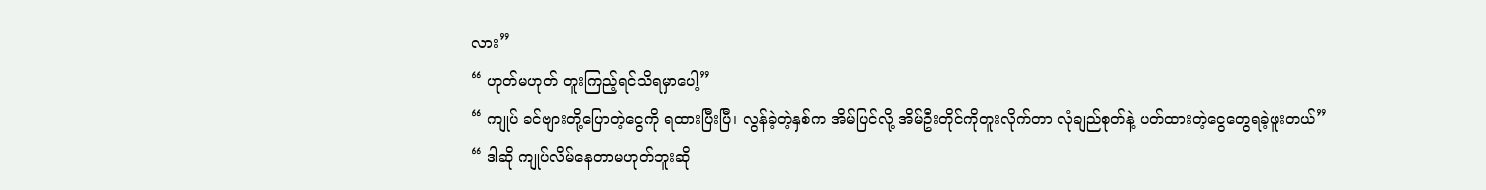လား”
“ ဟုတ်မဟုတ် တူးကြည့်ရင်သိရမှာပေါ့”
“ ကျုပ် ခင်ဗျားတို့ပြောတဲ့ငွေကို ရထားပြီးပြီ၊ လွန်ခဲ့တဲ့နှစ်က အိမ်ပြင်လို့ အိမ်ဦးတိုင်ကိုတူးလိုက်တာ လုံချည်စုတ်နဲ့ ပတ်ထားတဲ့ငွေတွေရခဲ့ဖူးတယ်”
“ ဒါဆို ကျုပ်လိမ်နေတာမဟုတ်ဘူးဆို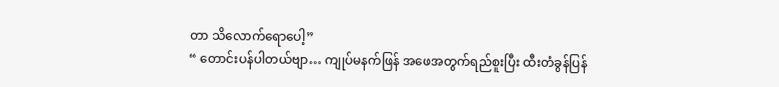တာ သိလောက်ရောပေါ့”
“ တောင်းပန်ပါတယ်ဗျာ… ကျုပ်မနက်ဖြန် အဖေအတွက်ရည်စူးပြီး ထီးတံခွန်ပြန်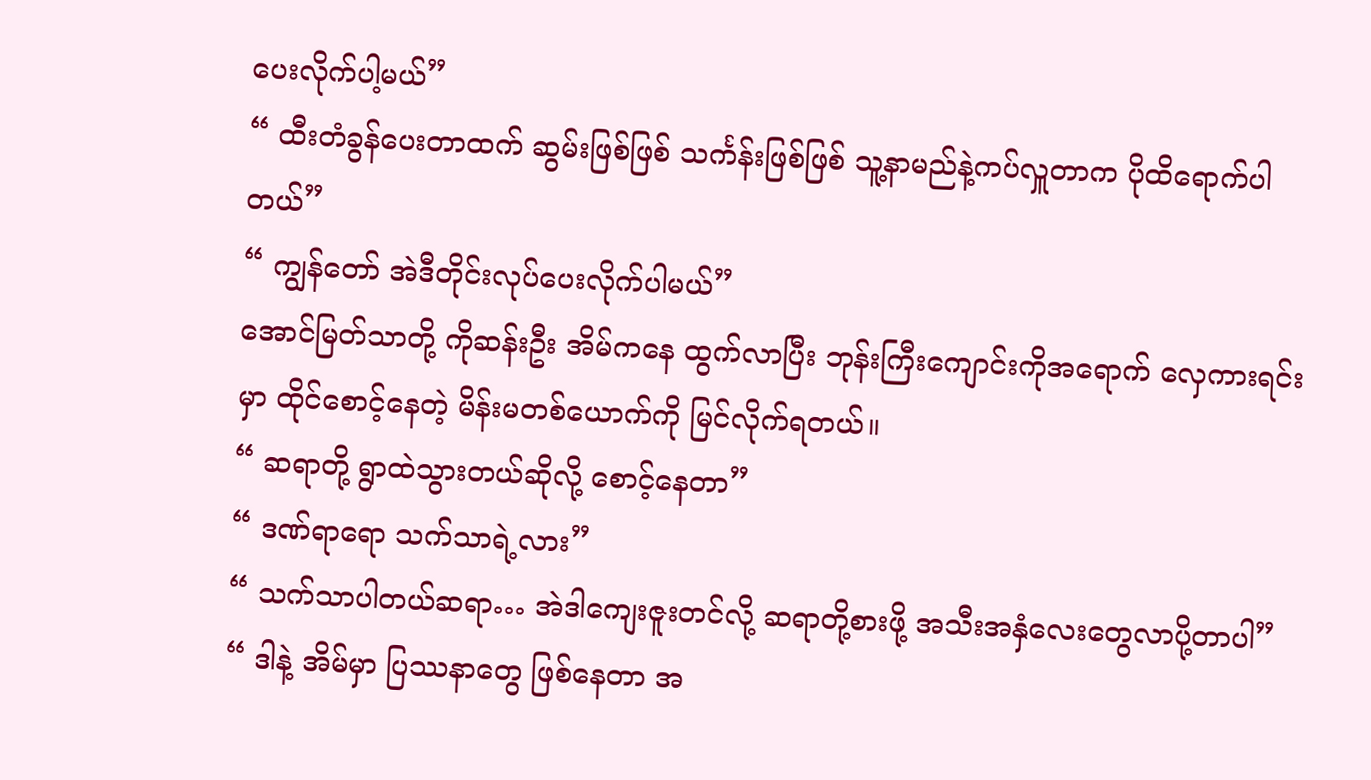ပေးလိုက်ပါ့မယ်”
“ ထီးတံခွန်ပေးတာထက် ဆွမ်းဖြစ်ဖြစ် သင်္ကန်းဖြစ်ဖြစ် သူ့နာမည်နဲ့ကပ်လှူတာက ပိုထိရောက်ပါတယ်”
“ ကျွန်တော် အဲဒီတိုင်းလုပ်ပေးလိုက်ပါမယ်”
အောင်မြတ်သာတို့ ကိုဆန်းဦး အိမ်ကနေ ထွက်လာပြီး ဘုန်းကြီးကျောင်းကိုအရောက် လှေကားရင်းမှာ ထိုင်စောင့်နေတဲ့ မိန်းမတစ်ယောက်ကို မြင်လိုက်ရတယ်။
“ ဆရာတို့ ရွာထဲသွားတယ်ဆိုလို့ စောင့်နေတာ”
“ ဒဏ်ရာရော သက်သာရဲ့လား”
“ သက်သာပါတယ်ဆရာ… အဲဒါကျေးဇူးတင်လို့ ဆရာတို့စားဖို့ အသီးအနှံလေးတွေလာပို့တာပါ”
“ ဒါနဲ့ အိမ်မှာ ပြဿနာတွေ ဖြစ်နေတာ အ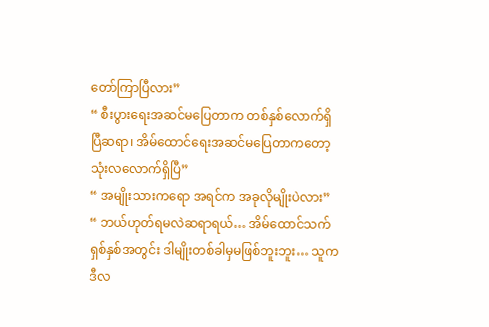တော်ကြာပြီလား”
“ စီးပွားရေးအဆင်မပြေတာက တစ်နှစ်လောက်ရှိပြီဆရာ၊ အိမ်ထောင်ရေးအဆင်မပြေတာကတော့ သုံးလလောက်ရှိပြီ”
“ အမျိုးသားကရော အရင်က အခုလိုမျိုးပဲလား”
“ ဘယ်ဟုတ်ရမလဲဆရာရယ်… အိမ်ထောင်သက် ရှစ်နှစ်အတွင်း ဒါမျိုးတစ်ခါမှမဖြစ်ဘူးဘူး… သူက ဒီလ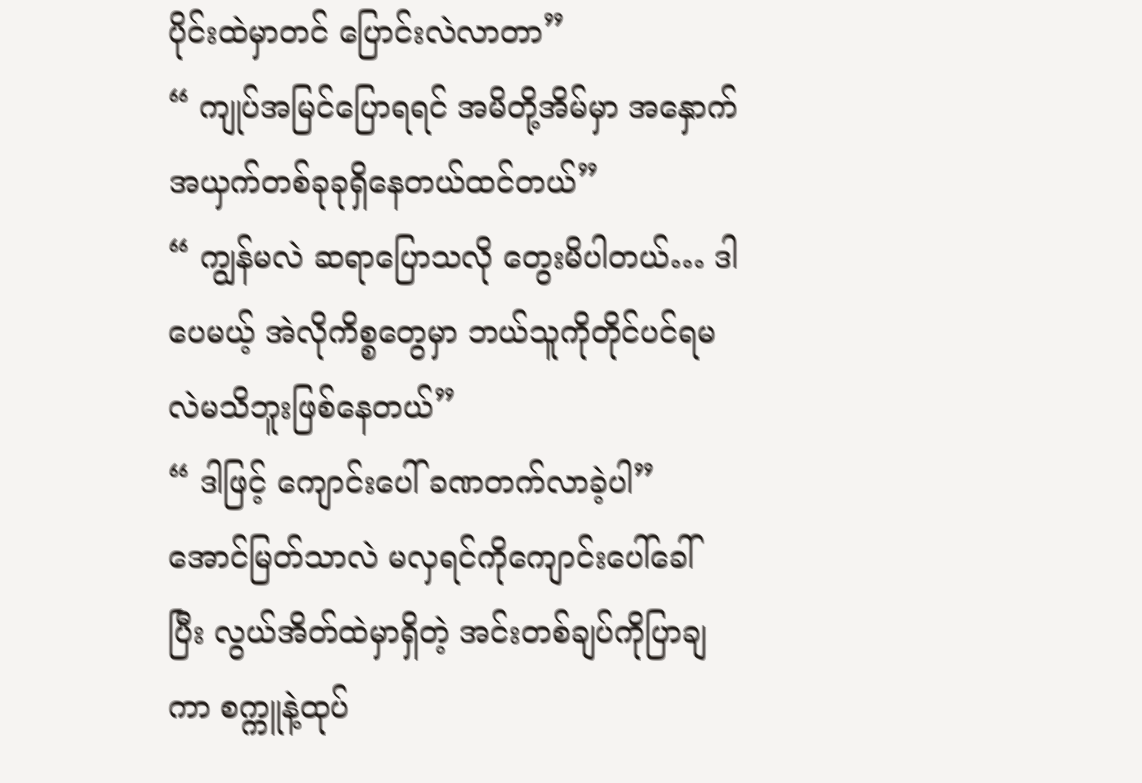ပိုင်းထဲမှာတင် ပြောင်းလဲလာတာ”
“ ကျုပ်အမြင်ပြောရရင် အမိတို့အိမ်မှာ အနှောက်အယှက်တစ်ခုခုရှိနေတယ်ထင်တယ်”
“ ကျွန်မလဲ ဆရာပြောသလို တွေးမိပါတယ်… ဒါပေမယ့် အဲလိုကိစ္စတွေမှာ ဘယ်သူကိုတိုင်ပင်ရမလဲမသိဘူးဖြစ်နေတယ်”
“ ဒါဖြင့် ကျောင်းပေါ် ခဏတက်လာခဲ့ပါ”
အောင်မြတ်သာလဲ မလှရင်ကိုကျောင်းပေါ်ခေါ်ပြီး လွယ်အိတ်ထဲမှာရှိတဲ့ အင်းတစ်ချပ်ကိုပြာချကာ စက္ကူနဲ့ထုပ်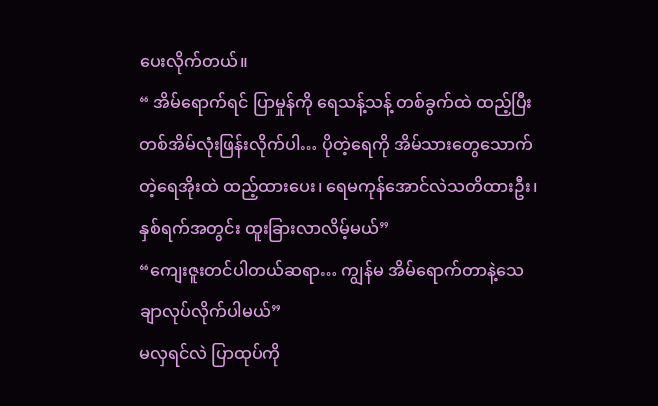ပေးလိုက်တယ်။
“ အိမ်ရောက်ရင် ပြာမှုန်ကို ရေသန့်သန့် တစ်ခွက်ထဲ ထည့်ပြီး တစ်အိမ်လုံးဖြန်းလိုက်ပါ… ပိုတဲ့ရေကို အိမ်သားတွေသောက်တဲ့ရေအိုးထဲ ထည့်ထားပေး၊ ရေမကုန်အောင်လဲသတိထားဦး၊ နှစ်ရက်အတွင်း ထူးခြားလာလိမ့်မယ်”
“ကျေးဇူးတင်ပါတယ်ဆရာ… ကျွန်မ အိမ်ရောက်တာနဲ့သေချာလုပ်လိုက်ပါမယ်”
မလှရင်လဲ ပြာထုပ်ကို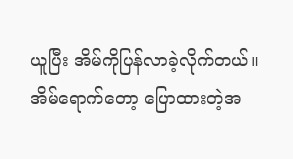ယူပြီး အိမ်ကိုပြန်လာခဲ့လိုက်တယ်။ အိမ်ရောက်တော့ ပြောထားတဲ့အ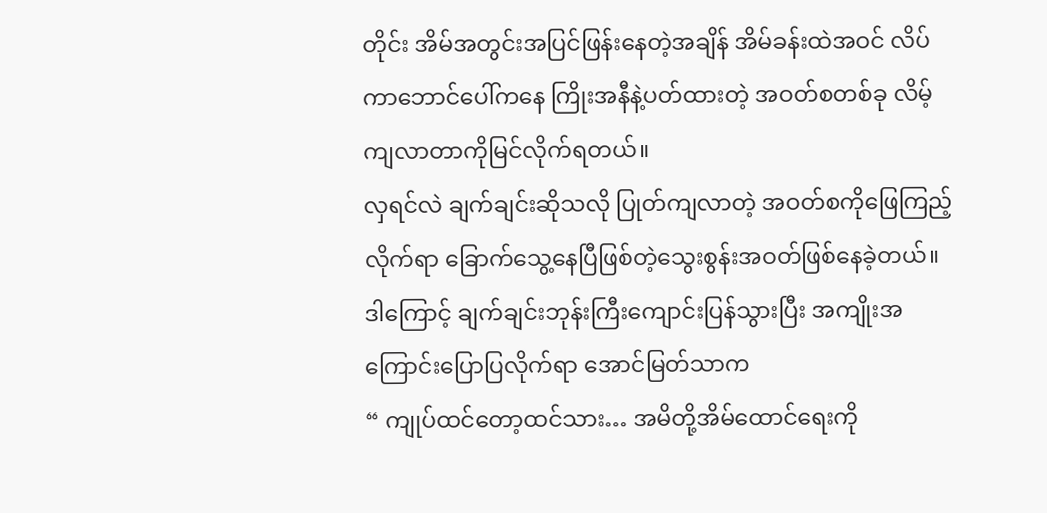တိုင်း အိမ်အတွင်းအပြင်ဖြန်းနေတဲ့အချိန် အိမ်ခန်းထဲအဝင် လိပ်ကာဘောင်ပေါ်ကနေ ကြိုးအနီနဲ့ပတ်ထားတဲ့ အဝတ်စတစ်ခု လိမ့်ကျလာတာကိုမြင်လိုက်ရတယ်။
လှရင်လဲ ချက်ချင်းဆိုသလို ပြုတ်ကျလာတဲ့ အဝတ်စကိုဖြေကြည့်လိုက်ရာ ခြောက်သွေ့နေပြီဖြစ်တဲ့သွေးစွန်းအဝတ်ဖြစ်နေခဲ့တယ်။
ဒါကြောင့် ချက်ချင်းဘုန်းကြီးကျောင်းပြန်သွားပြီး အကျိုးအကြောင်းပြောပြလိုက်ရာ အောင်မြတ်သာက
“ ကျုပ်ထင်တော့ထင်သား… အမိတို့အိမ်ထောင်ရေးကို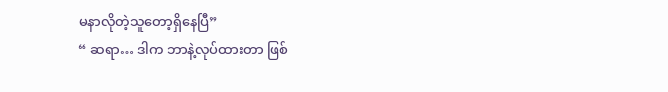မနာလိုတဲ့သူတော့ရှိနေပြီ”
“ ဆရာ… ဒါက ဘာနဲ့လုပ်ထားတာ ဖြစ်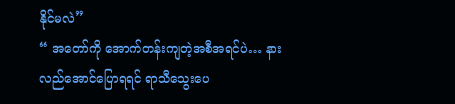နိုင်မလဲ”
“ အတော်ကို အောက်တန်းကျတဲ့အစီအရင်ပဲ… နားလည်အောင်ပြောရရင် ရာသီသွေးပေ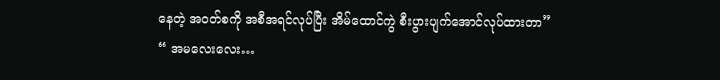နေတဲ့ အဝတ်စကို အစီအရင်လုပ်ပြီး အိမ်ထောင်ကွဲ စီးပွားပျက်အောင်လုပ်ထားတာ”
“ အမလေးလေး…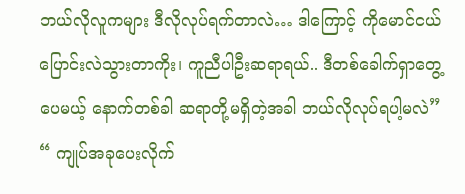ဘယ်လိုလူကများ ဒီလိုလုပ်ရက်တာလဲ… ဒါကြောင့် ကိုမောင်ငယ် ပြောင်းလဲသွားတာကိုး၊ ကူညီပါဦးဆရာရယ်.. ဒီတစ်ခေါက်ရှာတွေ့ပေမယ့် နောက်တစ်ခါ ဆရာတို့မရှိတဲ့အခါ ဘယ်လိုလုပ်ရပါ့မလဲ”
“ ကျုပ်အခုပေးလိုက်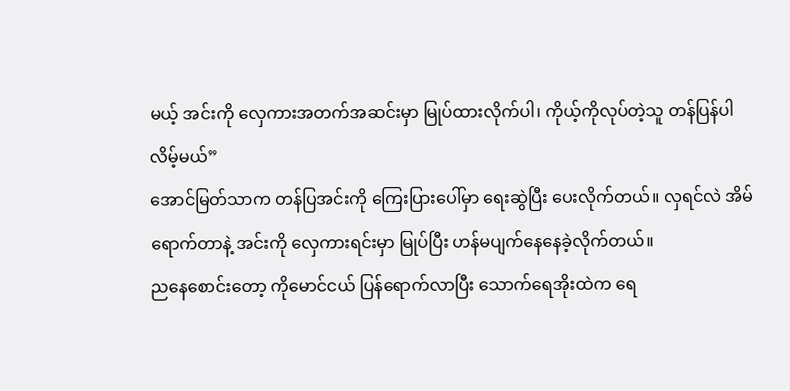မယ့် အင်းကို လှေကားအတက်အဆင်းမှာ မြုပ်ထားလိုက်ပါ၊ ကိုယ့်ကိုလုပ်တဲ့သူ တန်ပြန်ပါလိမ့်မယ်”
အောင်မြတ်သာက တန်ပြအင်းကို ကြေးပြားပေါ်မှာ ရေးဆွဲပြီး ပေးလိုက်တယ်။ လှရင်လဲ အိမ်ရောက်တာနဲ့ အင်းကို လှေကားရင်းမှာ မြုပ်ပြီး ဟန်မပျက်နေနေခဲ့လိုက်တယ်။
ညနေစောင်းတော့ ကိုမောင်ငယ် ပြန်ရောက်လာပြီး သောက်ရေအိုးထဲက ရေ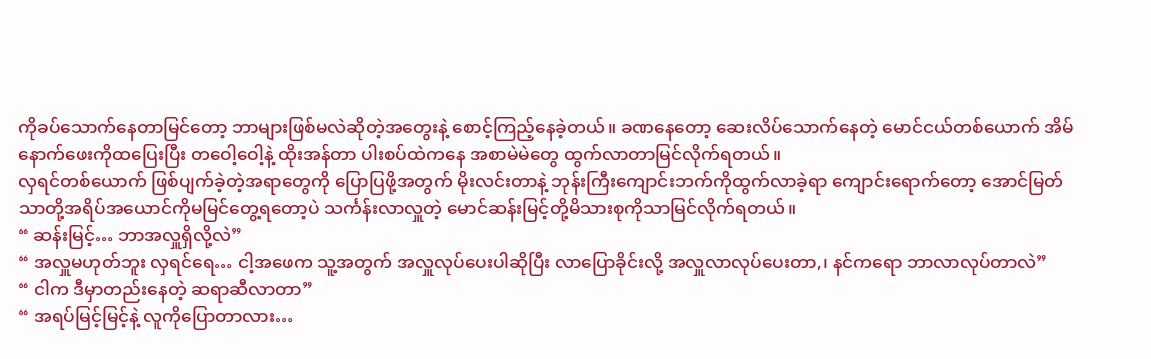ကိုခပ်သောက်နေတာမြင်တော့ ဘာများဖြစ်မလဲဆိုတဲ့အတွေးနဲ့ စောင့်ကြည့်နေခဲ့တယ်။ ခဏနေတော့ ဆေးလိပ်သောက်နေတဲ့ မောင်ငယ်တစ်ယောက် အိမ်နောက်ဖေးကိုထပြေးပြီး တဝေါ့ဝေါ့နဲ့ ထိုးအန်တာ ပါးစပ်ထဲကနေ အစာမဲမဲတွေ ထွက်လာတာမြင်လိုက်ရတယ်။
လှရင်တစ်ယောက် ဖြစ်ပျက်ခဲ့တဲ့အရာတွေကို ပြောပြဖို့အတွက် မိုးလင်းတာနဲ့ ဘုန်းကြီးကျောင်းဘက်ကိုထွက်လာခဲ့ရာ ကျောင်းရောက်တော့ အောင်မြတ်သာတို့အရိပ်အယောင်ကိုမမြင်တွေ့ရတော့ပဲ သင်္ကန်းလာလှူတဲ့ မောင်‌ဆန်းမြင့်တို့မိသားစုကိုသာမြင်လိုက်ရတယ်။
“ ဆန်းမြင့်… ဘာအလှူရှိလို့လဲ”
“ အလှူမဟုတ်ဘူး လှရင်ရေ… ငါ့အဖေက သူ့အတွက် အလှူလုပ်ပေးပါဆိုပြီး လာပြောခိုင်းလို့ အလှူလာလုပ်ပေးတာ,၊ နင်ကရော ဘာလာလုပ်တာလဲ”
“ ငါက ဒီမှာတည်းနေတဲ့ ဆရာဆီလာတာ”
“ အရပ်မြင့်မြင့်နဲ့ လူကိုပြောတာလား…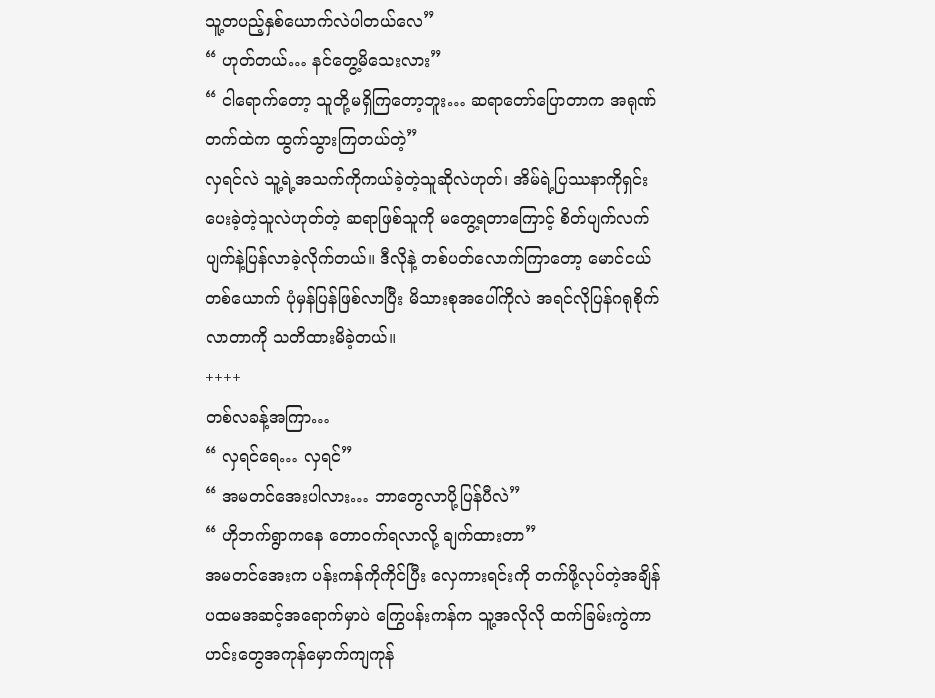သူ့တပည့်နှစ်ယောက်လဲပါတယ်လေ”
“ ဟုတ်တယ်… နင်တွေ့မိသေးလား”
“ ငါရောက်တော့ သူတို့မရှိကြတော့ဘူး… ဆရာတော်ပြောတာက အရုဏ်တက်ထဲက ထွက်သွားကြတယ်တဲ့”
လှရင်လဲ သူ့ရဲ့အသက်ကိုကယ်ခဲ့တဲ့သူဆိုလဲဟုတ်၊ အိမ်ရဲ့ပြဿနာကိုရှင်းပေးခဲ့တဲ့သူလဲဟုတ်တဲ့ ဆရာဖြစ်သူကို မတွေ့ရတာကြောင့် စိတ်ပျက်လက်ပျက်နဲ့ပြန်လာခဲ့လိုက်တယ်။ ဒီလိုနဲ့ တစ်ပတ်လောက်ကြာတော့ မောင်ငယ်တစ်ယောက် ပုံမှန်ပြန်ဖြစ်လာပြီး မိသားစုအပေါ်ကိုလဲ အရင်လိုပြန်ဂရုစိုက်လာတာကို သတိထားမိခဲ့တယ်။
++++
တစ်လခန့်အကြာ…
“ လှရင်ရေ… လှရင်”
“ အမတင်အေးပါလား… ဘာတွေလာပို့ပြန်ပီလဲ”
“ ဟိုဘက်ရွာကနေ တောဝက်ရလာလို့ ချက်ထားတာ”
အမတင်အေးက ပန်းကန်ကိုကိုင်ပြီး လှေကားရင်းကို တက်ဖို့လုပ်တဲ့အချိန် ပထမအဆင့်အရောက်မှာပဲ ကြွေပန်းကန်က သူ့အလိုလို ထက်ခြမ်းကွဲကာ ဟင်းတွေအကုန်မှောက်ကျကုန်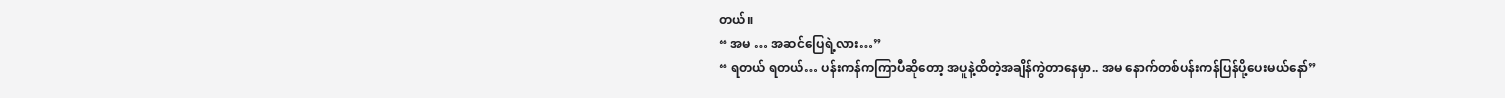တယ်။
“ အမ … အဆင်ပြေရဲ့လား…”
“ ရတယ် ရတယ်… ပန်းကန်ကကြာပီဆိုတော့ အပူနဲ့ထိတဲ့အချိန်ကွဲတာနေမှာ.. အမ နောက်တစ်ပန်းကန်ပြန်ပို့ပေးမယ်နော်”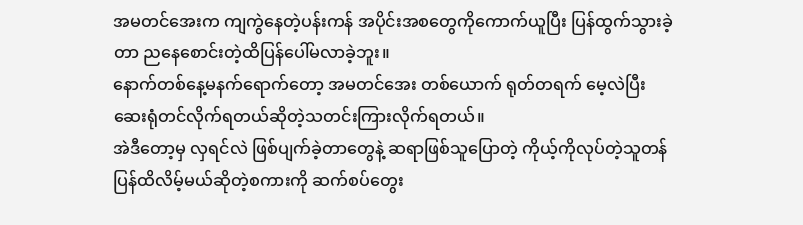အမတင်အေးက ကျကွဲနေတဲ့ပန်းကန် အပိုင်းအစတွေကိုကောက်ယူပြီး ပြန်ထွက်သွားခဲ့တာ ညနေစောင်းတဲ့ထိပြန်ပေါ်မလာခဲ့ဘူး။
နောက်တစ်နေ့မနက်ရောက်တော့ အမတင်အေး တစ်ယောက် ရုတ်တရက် မေ့လဲပြီး ဆေးရုံတင်လိုက်ရတယ်ဆိုတဲ့သတင်းကြားလိုက်ရတယ်။
အဲဒီတော့မှ လှရင်လဲ ဖြစ်ပျက်ခဲ့တာတွေနဲ့ ဆရာဖြစ်သူပြောတဲ့ ကိုယ့်ကိုလုပ်တဲ့သူတန်ပြန်ထိလိမ့်မယ်ဆိုတဲ့စကားကို ဆက်စပ်တွေး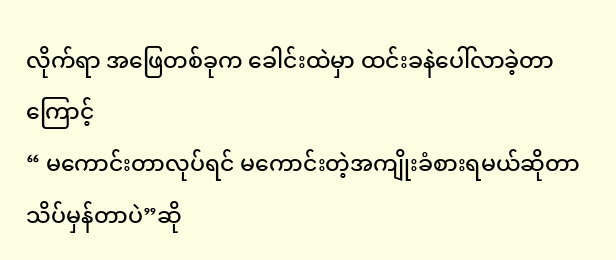လိုက်ရာ အဖြေတစ်ခုက ခေါင်းထဲမှာ ထင်းခနဲပေါ်လာခဲ့တာကြောင့်
“ မကောင်းတာလုပ်ရင် မကောင်းတဲ့အကျိုးခံစားရမယ်ဆိုတာသိပ်မှန်တာပဲ”ဆို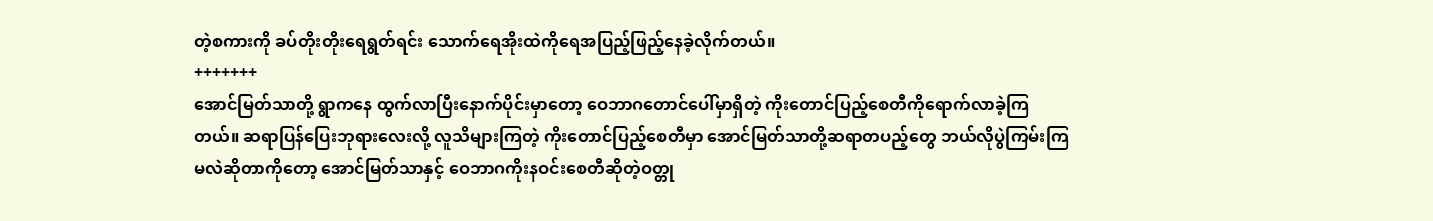တဲ့စကားကို ခပ်တိုးတိုးရေရွတ်ရင်း သောက်ရေအိုးထဲကိုရေအပြည့်ဖြည့်နေခဲ့လိုက်တယ်။
+++++++
အောင်မြတ်သာတို့ ရွာကနေ ထွက်လာပြီးနောက်ပိုင်းမှာတော့ ဝေဘာဂတောင်ပေါ်မှာရှိတဲ့ ကိုးတောင်ပြည့်စေတီကိုရောက်လာခဲ့ကြတယ်။ ဆရာပြန်ပြေးဘုရားလေးလို့ လူသိများကြတဲ့ ကိုးတောင်ပြည့်စေတီမှာ အောင်မြတ်သာတို့ဆရာတပည့်တွေ ဘယ်လိုပွဲကြမ်းကြမလဲဆိုတာကိုတော့ အောင်မြတ်သာနှင့် ဝေဘာဂကိုးနဝင်းစေတီဆိုတဲ့ဝတ္တု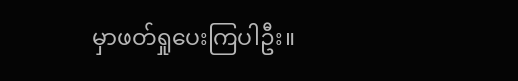မှာဖတ်ရှုပေးကြပါဦး။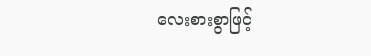လေးစားစွာဖြင့်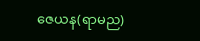ဇေယန(ရာမည)